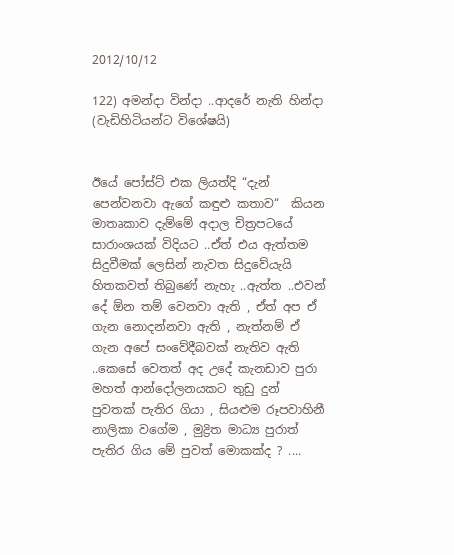2012/10/12

122) අමන්දා වින්දා ..ආදරේ නැති හින්දා (වැඩිහිටියන්ට විශේෂයි)


ඊයේ පෝස්ට් එක ලියත්දි “දැන් පෙන්වනවා ඇගේ කඳුළු කතාව“  කියන මාතෘකාව දැම්මේ අදාල චිත්‍රපටයේ සාරාංශයක් විදියට ..ඒත් එය ඇත්තම සිදුවීමක් ලෙසින් නැවත සිදුවේයැයි හිතකවත් තිබුණේ නැහැ ..ඇත්ත ..එවන් දේ ඕන තම් වෙනවා ඇති , ඒත් අප ඒ ගැන නොදන්නවා ඇති , නැත්නම් ඒ ගැන අපේ සංවේදීබවක් නැතිව ඇති ..කෙසේ වෙතත් අද උදේ කැනඩාව පුරා මහත් ආන්දෝලනයකට තුඩු දුන් පුවතක් පැතිර ගියා , සියළුම රූපවාහිනී නාලිකා වගේම , මුද්‍රිත මාධ්‍ය පුරාත් පැතිර ගිය මේ පුවත් මොකක්ද ? ....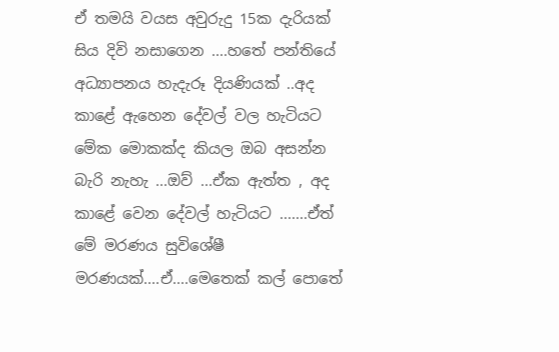ඒ තමයි වයස අවුරුදු 15ක දැරියක් සිය දිවි නසාගෙන ....හතේ පන්තියේ අධ්‍යාපනය හැදැරූ දියණියක් ..අද කාළේ ඇහෙන දේවල් වල හැටියට මේක මොකක්ද කියල ඔබ අසන්න බැරි නැහැ ...ඔව් ...ඒක ඇත්ත , අද කාළේ වෙන දේවල් හැටියට .......ඒත් මේ මරණය සුවිශේෂී මරණයක්....ඒ....මෙතෙක් කල් පොතේ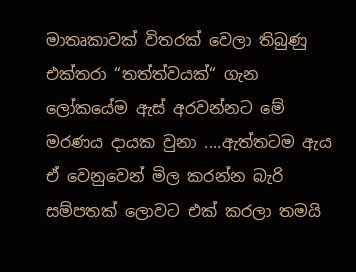මාතෘකාවක් විතරක් වෙලා තිබුණු එක්තරා “තත්ත්වයක්“ ගැන ලෝකයේම ඇස් අරවන්නට මේ මරණය දායක වුනා ....ඇත්තටම ඇය ඒ වෙනුවෙන් මිල කරන්න බැරි සම්පතක් ලොවට එක් කරලා තමයි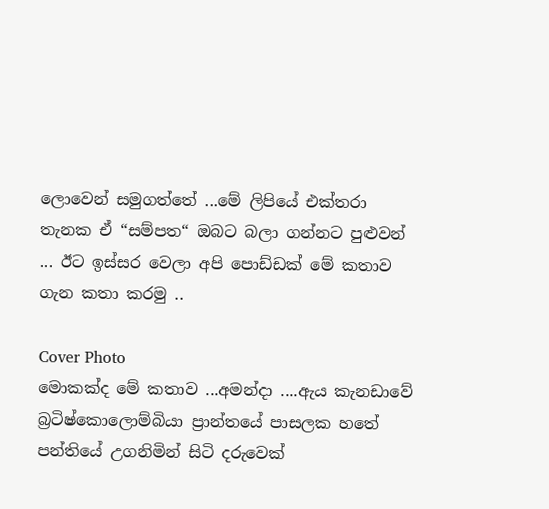ලොවෙන් සමුගත්තේ ...මේ ලිපියේ එක්තරා තැනක ඒ “සම්පත“ ඔබට බලා ගන්නට පුළුවන් ... ඊට ඉස්සර වෙලා අපි පොඩ්ඩක් මේ කතාව ගැන කතා කරමු ..

Cover Photo
මොකක්ද මේ කතාව ...අමන්දා ....ඇය කැනඩාවේ බ්‍රටිෂ්කොලොම්බියා ප්‍රාන්තයේ පාසලක හතේ පන්තියේ උගනිමින් සිටි දරුවෙක්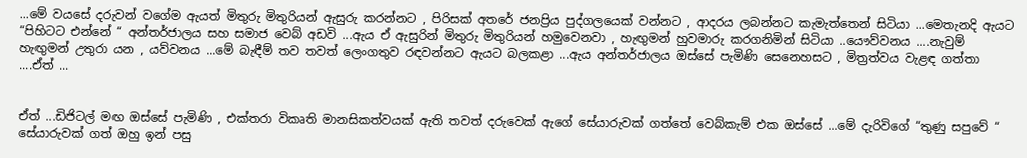...මේ වයසේ දරුවන් වගේම ඇයත් මිතුරු මිතුරියන් ඇසුරු කරන්නට , පිරිසක් අතරේ ජනප්‍රිය පුද්ගලයෙක් වන්නට , ආදරය ලබන්නට කැමැත්තෙන් සිටියා ...මෙතැනදි ඇයට “පිහිටට එන්නේ “ අන්තර්ජාලය සහ සමාජ වෙබ් අඩවි ...ඇය ඒ ඇසුරින් මිතුරු මිතුරියන් හමුවෙනවා , හැඟුමන් හුවමාරු කරගනිමින් සිටියා ..යෞව්වනය ....නැවුම් හැඟුමන් උතුරා යන , යව්වනය ...මේ බැඳීම් තව තවත් ලෙංගතුව රඳවන්නට ඇයට බලකළා ...ඇය අන්තර්ජාලය ඔස්සේ පැමිණි සෙනෙහසට , මිත්‍රත්වය වැළඳ ගත්තා ....ඒත් ...


ඒත් ...ඩිජිටල් මඟ ඔස්සේ පැමිණි , එක්තරා විකෘති මානසිකත්වයක් ඇති තවත් දරුවෙක් ඇගේ සේයාරුවක් ගත්තේ වෙබ්කැම් එක ඔස්සේ ...මේ දැරිවිගේ “තුණු සපුවේ “ සේයාරුවක් ගත් ඔහු ඉන් පසු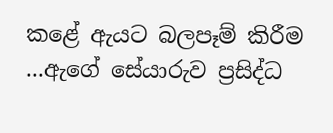කළේ ඇයට බලපෑම් කිරීම ...ඇගේ සේයාරුව ප්‍රසිද්ධ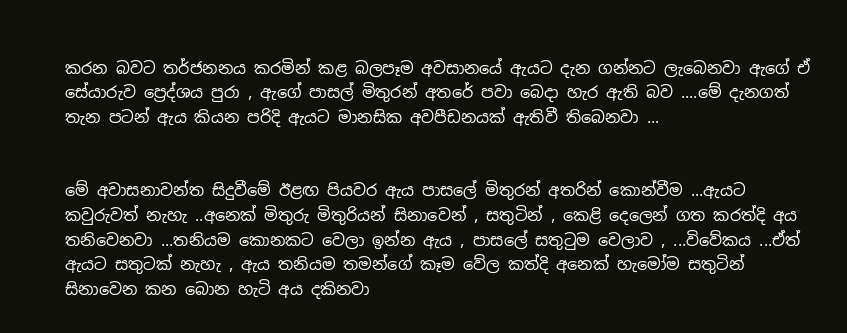කරන බවට තර්ජනනය කරමින් කළ බලපෑම අවසානයේ ඇයට දැන ගන්නට ලැබෙනවා ඇගේ ඒ සේයාරුව ප්‍රෙද්ශය පුරා , ඇගේ පාසල් මිතුරන් අතරේ පවා බෙදා හැර ඇති බව ....මේ දැනගත් තැන පටන් ඇය කියන පරිදි ඇයට මානසික අවපීඩනයක් ඇතිවී තිබෙනවා ...


මේ අවාසනාවන්ත සිදුවීමේ ඊළඟ පියවර ඇය පාසලේ මිතුරන් අතරින් කොන්වීම ...ඇයට කවුරුවත් නැහැ ..අනෙක් මිතුරු මිතුරියන් සිනාවෙන් , සතුටින් , කෙළි දෙලෙන් ගත කරත්දි අය තනිවෙනවා ...තනියම කොනකට වෙලා ඉන්න ඇය , පාසලේ සතුටුම වෙලාව , ...විවේකය ...ඒත් ඇයට සතුටක් නැහැ , ඇය තනියම තමන්ගේ කෑම වේල කත්දි අනෙක් හැමෝම සතුටින් සිනාවෙන කන බොන හැටි අය දකිනවා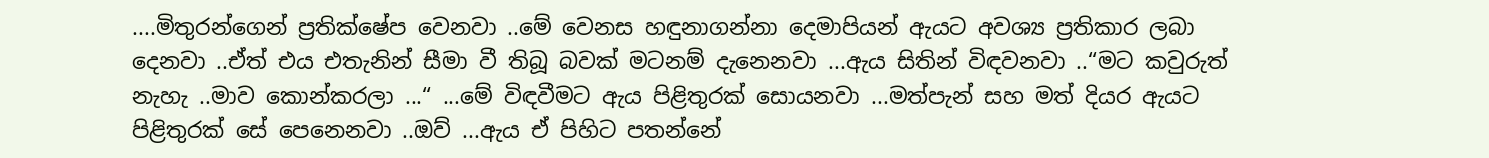....මිතුරන්ගෙන් ප්‍රතික්ෂේප වෙනවා ..මේ වෙනස හඳුනාගන්නා දෙමාපියන් ඇයට අවශ්‍ය ප්‍රතිකාර ලබා දෙනවා ..ඒත් එය එතැනින් සීමා වී තිබූ බවක් මටනම් දැනෙනවා ...ඇය සිතින් විඳවනවා ..“මට කවුරුත් නැහැ ..මාව කොන්කරලා ...“ ...මේ විඳවීමට ඇය පිළිතුරක් සොයනවා ...මත්පැන් සහ මත් දියර ඇයට පිළිතුරක් සේ පෙනෙනවා ..ඔව් ...ඇය ඒ පිහිට පතන්නේ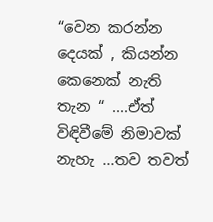“වෙන කරන්න දෙයක් , කියන්න කෙනෙක් නැති තැන “ ....ඒත් විඳිවීමේ නිමාවක් නැහැ ...තව තවත්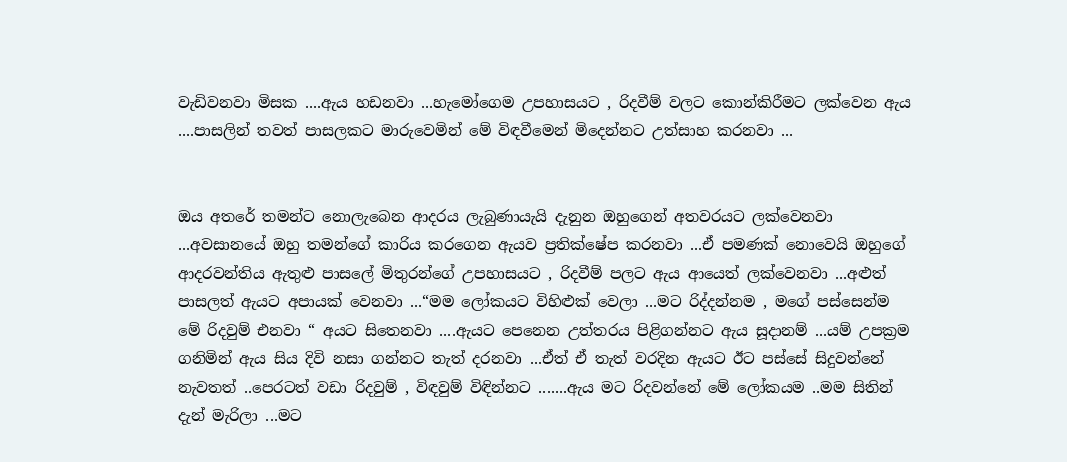වැඩිවනවා මිසක ....ඇය හඩනවා ...හැමෝගෙම උපහාසයට , රිදවීම් වලට කොන්කිරීමට ලක්වෙන ඇය ....පාසලින් තවත් පාසලකට මාරුවෙමින් මේ විඳවීමෙන් මිදෙන්නට උත්සාහ කරනවා ...


ඔය අතරේ තමන්ට නොලැබෙන ආදරය ලැබුණායැයි දැනුන ඔහුගෙන් අතවරයට ලක්වෙනවා ...අවසානයේ ඔහු තමන්ගේ කාරිය කරගෙන ඇයව ප්‍රතික්ෂේප කරනවා ...ඒ පමණක් නොවෙයි ඔහුගේ ආදරවන්තිය ඇතුළු පාසලේ මිතුරන්ගේ උපහාසයට , රිදවීම් පලට ඇය ආයෙත් ලක්වෙනවා ...අළුත් පාසලත් ඇයට අපායක් වෙනවා ...“මම ලෝකයට විහිළුක් වෙලා ...මට රිද්දන්නම , මගේ පස්සෙන්ම මේ රිදවුම් එනවා “ අයට සිතෙනවා ....ඇයට පෙනෙන උත්තරය පිළිගන්නට ඇය සූදානම් ...යම් උපක්‍රම ගනිමින් ඇය සිය දිවි නසා ගන්නට තැත් දරනවා ...ඒත් ඒ තැත් වරදින ඇයට ඊට පස්සේ සිදුවන්නේ නැවතත් ..පෙරටත් වඩා රිදවුම් , විඳවුම් විඳින්නට .......ඇය මට රිදවන්නේ මේ ලෝකයම ..මම සිතින් දැන් මැරිලා ...මට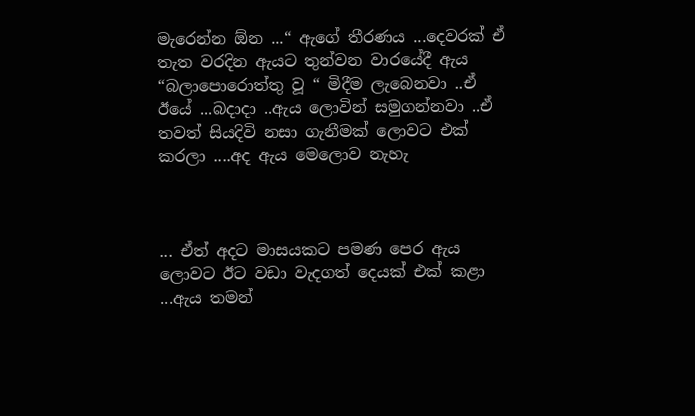මැරෙන්න ඕන ...“ ඇගේ තීරණය ...දෙවරක් ඒ තැත වරදින ඇයට තුන්වන වාරයේදී ඇය “බලාපොරොත්තු වූ “ මිදීම ලැබෙනවා ..ඒ ඊයේ ...බදාදා ..ඇය ලොවින් සමුගන්නවා ..ඒ තවත් සියදිවි නසා ගැනීමක් ලොවට එක් කරලා ....අද ඇය මෙලොව නැහැ



... ඒත් අදට මාසයකට පමණ පෙර ඇය ලොවට ඊට වඩා වැදගත් දෙයක් එක් කළා ...ඇය තමන්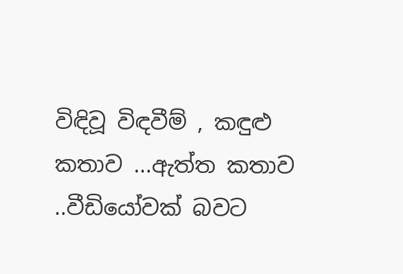විඳිවූ විඳවීම් , කඳුළු කතාව ...ඇත්ත කතාව ..වීඩියෝවක් බවට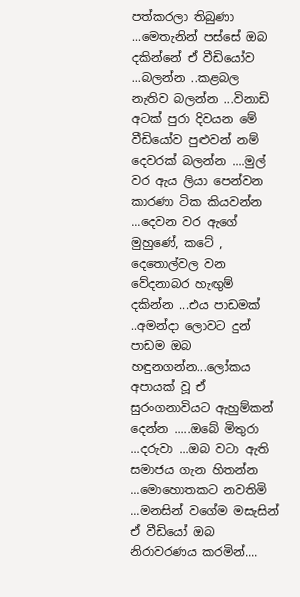පත්කරලා තිබුණා ...මෙතැනින් පස්සේ ඔබ දකින්නේ ඒ වීඩියෝව ...බලන්න ..කළබල නැතිව බලන්න ...විනාඩි අටක් පුරා දිවයන මේ වීඩියෝව පුළුවන් නම් දෙවරක් බලන්න ....මුල් වර ඇය ලියා පෙන්වන කාරණා ටික කියවන්න ...දෙවන වර ඇගේ මුහුණේ, කටේ , දෙතොල්වල වන වේදනාබර හැඟුම් දකින්න ...එය පාඩමක් ..අමන්දා ලොවට දුන් පාඩම ඔබ හඳුනගන්න...ලෝකය අපායක් වූ ඒ සුරංගනාවියට ඇහුම්කන් දෙන්න .....ඔබේ මිතුරා ...දරුවා ...ඔබ වටා ඇති සමාජය ගැන හිතන්න ...මොහොතකට නවතිමි ...මනසින් වගේම මසැසින් ඒ වීඩියෝ ඔබ නිරාවරණය කරමින්....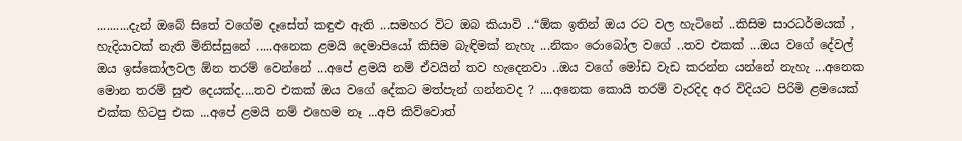..........දැන් ඔබේ සිතේ වගේම දෑසේත් කඳුළු ඇති ...සමහර විට ඔබ කියාවි ..“ඕක ඉතින් ඔය රට වල හැටිනේ ..කිසිම සාරධර්මයක් , හැදියාවක් නැති මිනිස්සුනේ .....අනෙක ළමයි දෙමාපියෝ කිසිම බැඳිමක් නැහැ ...නිකං රොබෝල වගේ ..තව එකක් ...ඔය වගේ දේවල් ඔය ඉස්කෝලවල ඕන තරම් වෙන්නේ ...අපේ ළමයි නම් ඒවයින් තව හැදෙනවා ..ඔය වගේ මෝඩ වැඩ කරන්න යන්නේ නැහැ ...අනෙක මොන තරම් සුළු දෙයක්ද....තව එකක් ඔය වගේ දේකට මත්පැන් ගන්නවද ? ....අනෙක කොයි තරම් වැරදිද අර විදියට පිරිමි ළමයෙක් එක්ක හිටපු එක ...අපේ ළමයි නම් එහෙම නෑ ...අපි කිව්වොත්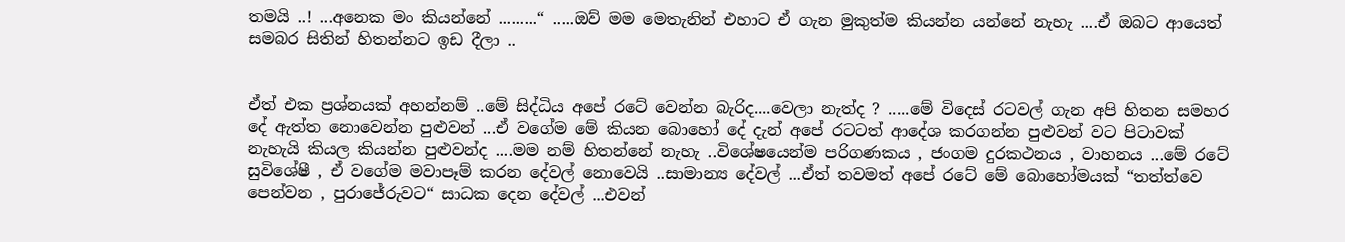තමයි ..! ...අනෙක මං කියන්නේ .........“ .....ඔව් මම මෙතැනින් එහාට ඒ ගැන මුකුත්ම කියන්න යන්නේ නැහැ ....ඒ ඔබට ආයෙත් සමබර සිතින් හිතන්නට ඉඩ දීලා ..


ඒත් එක ප්‍රශ්නයක් අහන්නම් ..මේ සිද්ධිය අපේ රටේ වෙන්න බැරිද....වෙලා නැත්ද ? .....මේ විදෙස් රටවල් ගැන අපි හිතන සමහර දේ ඇත්ත නොවෙන්න පුළුවන් ...ඒ වගේම මේ කියන බොහෝ දේ දැන් අපේ රටටත් ආදේශ කරගන්න පුළුවන් වට පිටාවක් නැහැයි කියල කියන්න පුළුවන්ද ....මම නම් හිතන්නේ නැහැ ..විශේෂයෙන්ම පරිගණකය , ජංගම දුරකථනය , වාහනය ...මේ රටේ සුවිශේෂී , ඒ වගේම මවාපෑම් කරන දේවල් නොවෙයි ..සාමාන්‍ය දේවල් ...ඒත් තවමත් අපේ රටේ මේ බොහෝමයක් “තත්ත්වෙ පෙන්වන , පුරාජේරුවට“ සාධක දෙන දේවල් ...එවන්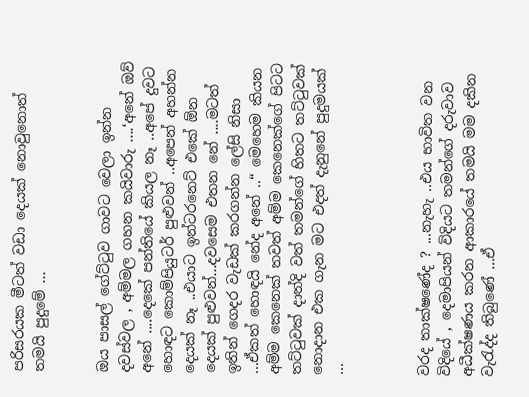පරිසරයක මීටත් වඩා දෙයක් නොවුනොත් තමයි පුදුමේ ...


ඔය පාසල් ගේට්ටුව ගාවට වෙලා ඉන්න දවස්වල , අම්මල ගහන කයිවාරු ....‘අනේ ඔව් අනේ ....දෙකේ පන්තියේ කියල නෑ ..අපේ දුවට හොඳට කොම්පියුටර් පුළුවන් ..අපෙන් අහන්න දෙයක් නෑ ..එයාට ඉන්ටරනෙට් එකේ ඕන දෙයක් පුළුවන්...දවසෙම එතන නේ ....මටත් ඉතින් ගෙදර වැඩක් කරගන්න ලේසි නිසා ...ඒකත් හොඳයි නේද අනේ ..“ මෙහෙම කියන අම්ම කෙනෙක් තවත් අම්ම කෙනෙක්ගේ පිටට තට්ටුවක් දාත්දි වත් තමන්ගේ හිතට තට්ටුවක් නොදාන එක ගැන මට එදත් දැනුනේ පුදුමයක් ...



වරද තාක්ෂණේද ? ...නැහැ ..එය භාවිත වන විදියේ , දෙමාපියන් විදියට තමන්ගේ දරුවාව අධීක්ෂණය කරන ආකාරයේ තමයි මම දකින වැරැද්ද තිබුණේ ...ඒ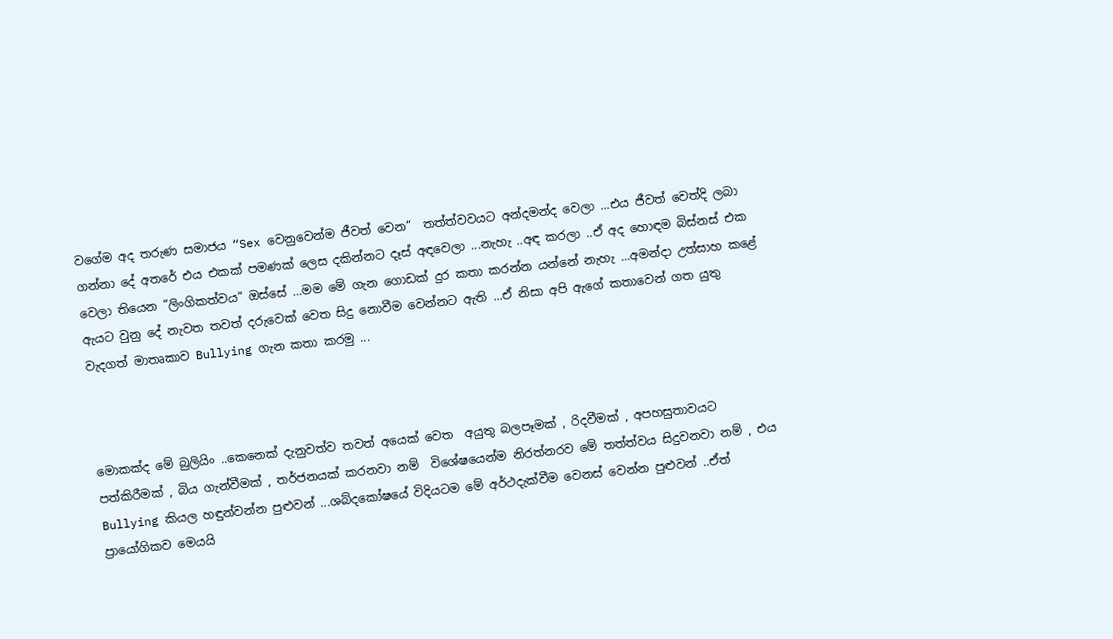වගේම අද තරුණ සමාජය “Sex වෙනුවෙන්ම ජීවත් වෙන“  තත්ත්වවයට අන්දමන්ද වෙලා ...එය ජීවත් වෙත්දි ලබා ගන්නා දේ අතරේ එය එකක් පමණක් ලෙස දකින්නට දෑස් අඳවෙලා ...නැහැ ..අඳ කරලා ..ඒ අද හොඳම බිස්නස් එක වෙලා තියෙන “ලිංගිකත්වය“ ඔස්සේ ...මම මේ ගැන ගොඩක් දුර කතා කරන්න යන්නේ නැහැ ...අමන්දා උත්සාහ කළේ ඇයට වුනු දේ නැවත තවත් දරුවෙක් වෙත සිදු නොවීම වෙන්නට ඇති ...ඒ නිසා අපි ඇගේ කතාවෙන් ගත යුතු වැදගත් මාතෘකාව Bullying ගැන කතා කරමු ...



මොකක්ද මේ බුලියිං ..කෙනෙක් දැනුවත්ව තවත් අයෙක් වෙත  අයුතු බලපෑමක් , රිදවීමක් , අපහසුතාවයට පත්කිරීමක් , බිය ගැන්වීමක් , තර්ජනයක් කරනවා නම්  විශේෂයෙන්ම නිරත්නරව මේ තත්ත්වය සිදුවනවා නම් , එය Bullying කියල හඳුන්වන්න පුළුවන් ...ශබ්දකෝෂයේ විදියටම මේ අර්ථදැක්වීම වෙනස් වෙන්න පුළුවන් ..ඒත් ප්‍රායෝගිකව මෙයයි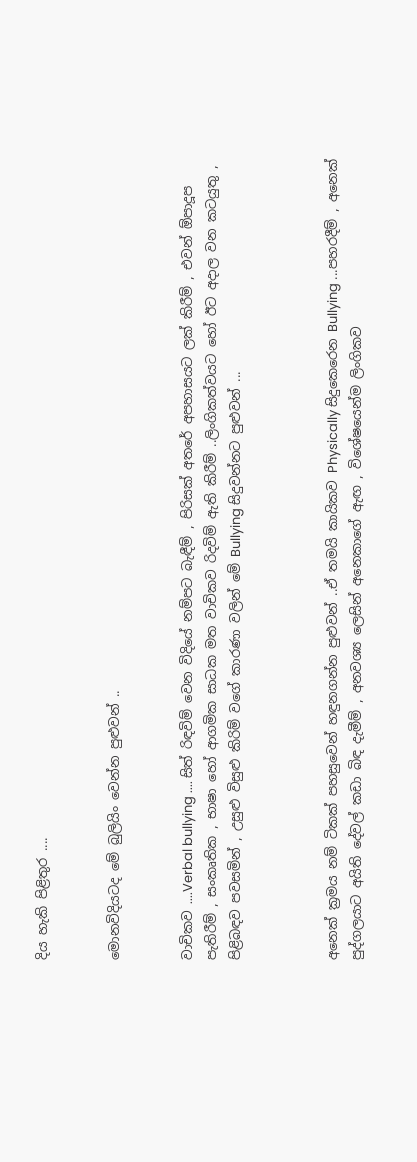දිය හැකි පිළිතුර ....


මොනවිදියටද මේ බුලියිං වෙන්න පුළුවන් ..


වාචිකව ....Verbal bullying .... සිත් රිඳවිම් වෙන විදියේ නම්පට බැඳීම් , පිරිසක් අතරේ අපහාසයට ලක් කිරීම් , එවන් ඕපාදූප පැතිරීම් , සංකෘතික , භාෂා හෝ ආගමික සාධක මත වාචිකව රිදවිම් ඇති කිරීම් ..ලිංගිකත්වයට හෝ ඊට අදාල වන කටයුතු , පිළිබඳව පවසමින් , උසුළු විසුළු කිරිම් වගේ කාරණා වලින් මේ Bullying සිදුවන්නට පුළුවන් ...



අනෙක් ක්‍රමය නම් ටිකක් පහසුවෙන් හඳුනගන්න පුළුවන් ..ඒ තමයි කායිකව Physically සිදුකෙරෙන Bullying ...පහරදීම් , අනෙක් පුද්ගලයාට අයිති දේවල් කඩා බිඳ දැමීම් , අනවශ්‍ය ලෙසින් අනෙකාගේ ඇඟ , විශේෂයෙන්ම ලිංගිකව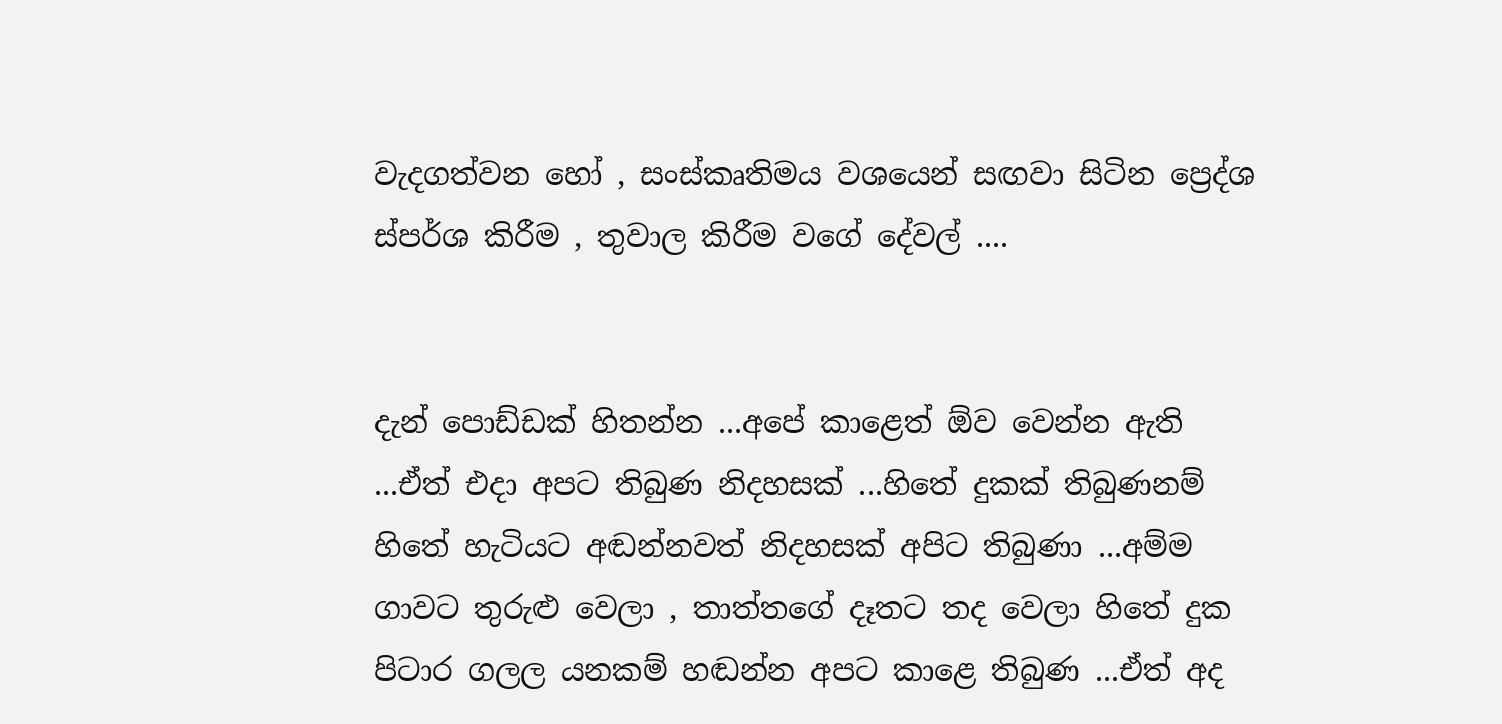වැදගත්වන හෝ , සංස්කෘතිමය වශයෙන් සඟවා සිටින ප්‍රෙද්ශ ස්පර්ශ කිරීම , තුවාල කිරීම වගේ දේවල් ....


දැන් පොඩ්ඩක් හිතන්න ...අපේ කාළෙත් ඕව වෙන්න ඇති ...ඒත් එදා අපට තිබුණ නිදහසක් ...හිතේ දුකක් තිබුණනම් හිතේ හැටියට අඬන්නවත් නිදහසක් අපිට තිබුණා ...අම්ම ගාවට තුරුළු වෙලා , තාත්තගේ දෑතට තද වෙලා හිතේ දුක පිටාර ගලල යනකම් හඬන්න අපට කාළෙ තිබුණ ...ඒත් අද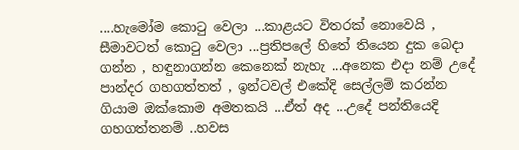....හැමෝම කොටු වෙලා ...කාළයට විතරක් නොවෙයි , සීමාවටත් කොටු වෙලා ...ප්‍රතිපලේ හිතේ තියෙන දුක බෙදා ගන්න , හඳුනාගන්න කෙනෙක් නැහැ ...අනෙක එදා නම් උදේ පාන්දර ගහගත්තත් , ඉන්ටවල් එකේදි සෙල්ලම් කරන්න ගියාම ඔක්කොම අමතකයි ...ඒත් අද ...උදේ පන්තියෙදි ගහගත්තනම් ..හවස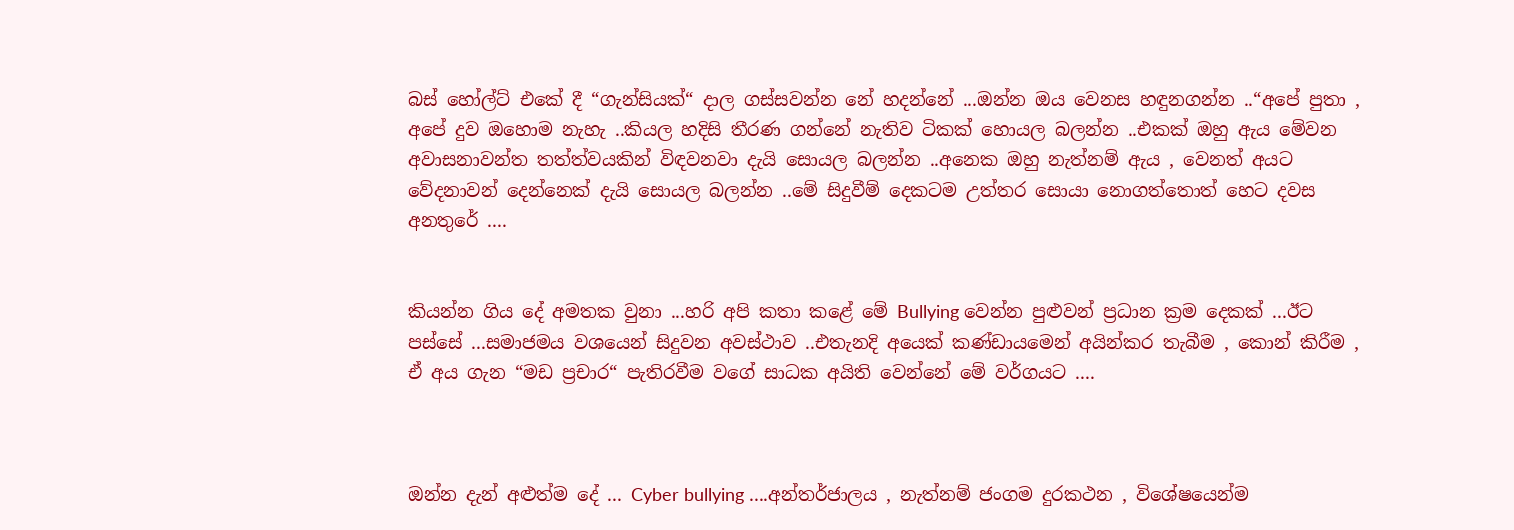බස් හෝල්ට් එකේ දී “ගැන්සියක්“ දාල ගස්සවන්න නේ හදන්නේ ...ඔන්න ඔය වෙනස හඳුනගන්න ..“අපේ පුතා , අපේ දුව ඔහොම නැහැ ..කියල හදිසි තීරණ ගන්නේ නැතිව ටිකක් හොයල බලන්න ..එකක් ඔහු ඇය මේවන අවාසනාවන්ත තත්ත්වයකින් විඳවනවා දැයි සොයල බලන්න ..අනෙක ඔහු නැත්නම් ඇය , වෙනත් අයට වේදනාවන් දෙන්නෙක් දැයි සොයල බලන්න ..මේ සිදුවීම් දෙකටම උත්තර සොයා නොගත්තොත් හෙට දවස අනතුරේ ....


කියන්න ගිය දේ අමතක වුනා ...හරි අපි කතා කළේ මේ Bullying වෙන්න පුළුවන් ප්‍රධාන ක්‍රම දෙකක් ...ඊට පස්සේ ...සමාජමය වශයෙන් සිදුවන අවස්ථාව ..එතැනදි අයෙක් කණ්ඩායමෙන් අයින්කර තැබීම , කොන් කිරීම , ඒ අය ගැන “මඩ ප්‍රචාර“ පැතිරවීම වගේ සාධක අයිති වෙන්නේ මේ වර්ගයට ....



ඔන්න දැන් අළුත්ම දේ ... Cyber bullying ....අන්තර්ජාලය , නැත්නම් ජංගම දුරකථන , විශේෂයෙන්ම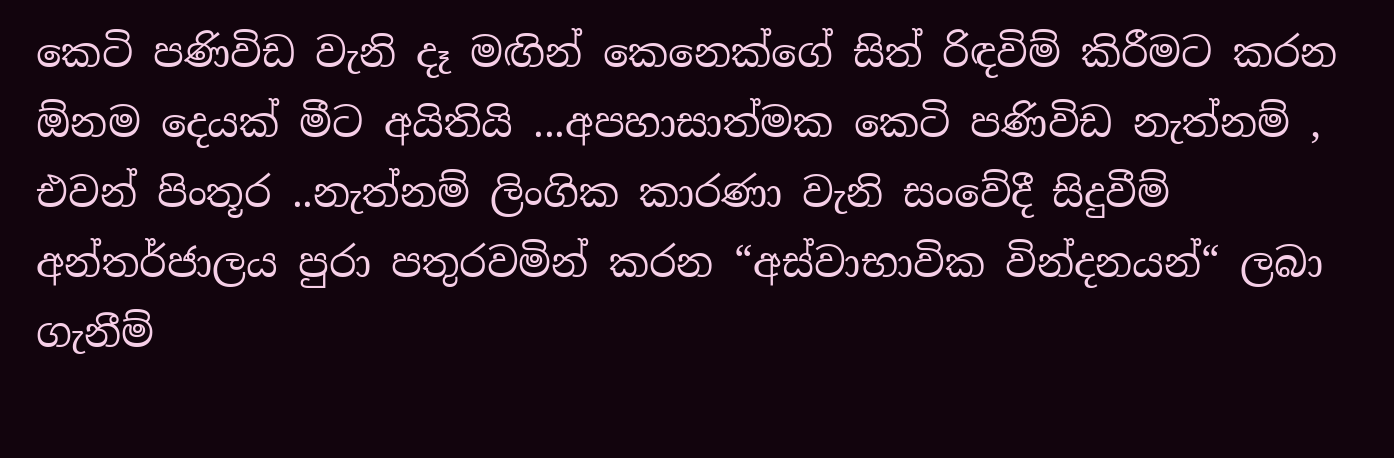කෙටි පණිවිඩ වැනි දෑ මඟින් කෙනෙක්ගේ සිත් රිඳවිම් කිරීමට කරන ඕනම දෙයක් මීට අයිතියි ...අපහාසාත්මක කෙටි පණිවිඩ නැත්නම් , එවන් පිංතූර ..නැත්නම් ලිංගික කාරණා වැනි සංවේදී සිදුවීම් අන්තර්ජාලය පුරා පතුරවමින් කරන “අස්වාභාවික වින්දනයන්“ ලබා ගැනීම්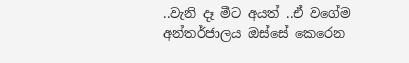..වැනි දෑ මීට අයත් ..ඒ වගේම අන්තර්ජාලය ඔස්සේ කෙරෙන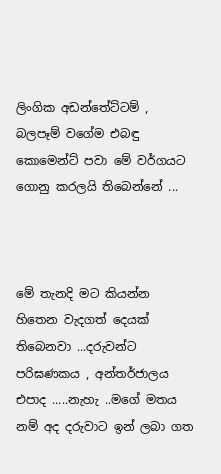ලිංගික අඩන්තේට්ටම් , බලපෑම් වගේම එබඳු කොමෙන්ට් පවා මේ වර්ගයට ගොනු කරලයි තිබෙන්නේ ...



මේ තැනදි මට කියන්න හිතෙන වැදගත් දෙයක් තිබෙනවා ...දරුවන්ට පරිඝණකය , අන්තර්ජාලය එපාද .....නැහැ ..මගේ මතය නම් අද දරුවාට ඉන් ලබා ගත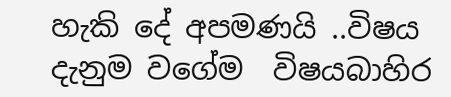හැකි දේ අපමණයි ..විෂය දැනුම වගේම  විෂයබාහිර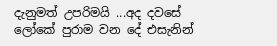දැනුමත් උපරිමයි ...අද දවසේ ලෝකේ පුරාම වන දේ එසැනින්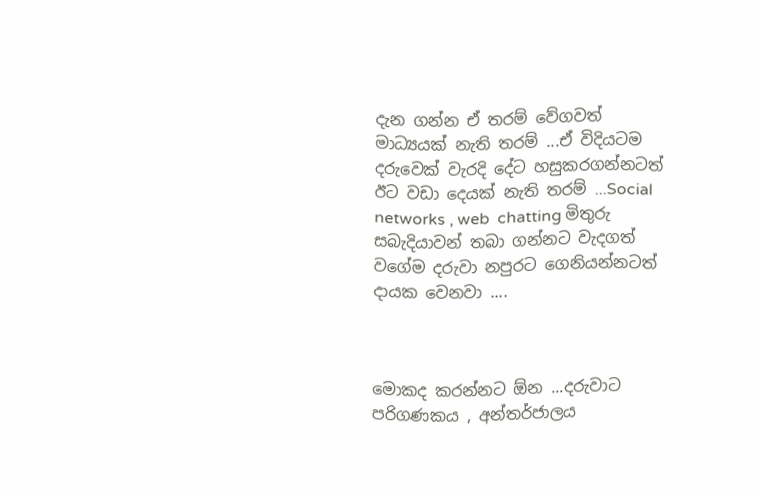දැන ගන්න ඒ තරම් වේගවත් මාධ්‍යයක් නැති තරම් ...ඒ විදියටම දරුවෙක් වැරදි දේට හසුකරගන්නටත් ඊට වඩා දෙයක් නැති තරම් ...Social networks , web  chatting මිතුරු සබැදියාවන් තබා ගන්නට වැදගත් වගේම දරුවා නපුරට ගෙනියන්නටත් දායක වෙනවා ....



මොකද කරන්නට ඕන ...දරුවාට පරිගණකය , අන්තර්ජාලය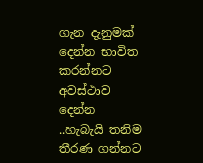ගැන දැනුමක් දෙන්න භාවිත කරන්නට අවස්ථාව දෙන්න ..හැබැයි තනිම තීරණ ගන්නට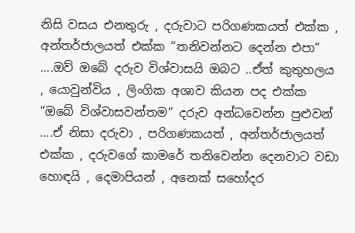නිසි වසය එනතුරු , දරුවාට පරිගණකයත් එක්ක , අන්තර්ජාලයත් එක්ක “තනිවන්නට දෙන්න එපා“  ....ඔව් ඔබේ දරුව විශ්වාසයි ඔබට ..ඒත් කුතුහලය , යොවුන්විය , ලිංගික අශාව කියන පද එක්ක “ඔබේ විශ්වාසවන්තම“ දරුව අන්ධවෙන්න පුළුවන් ....ඒ නිසා දරුවා , පරිගණකයත් , අන්තර්ජාලයත් එක්ක , දරුවගේ කාමරේ තනිවෙන්න දෙනවාට වඩා හොඳයි , දෙමාපියන් , අනෙක් සහෝදර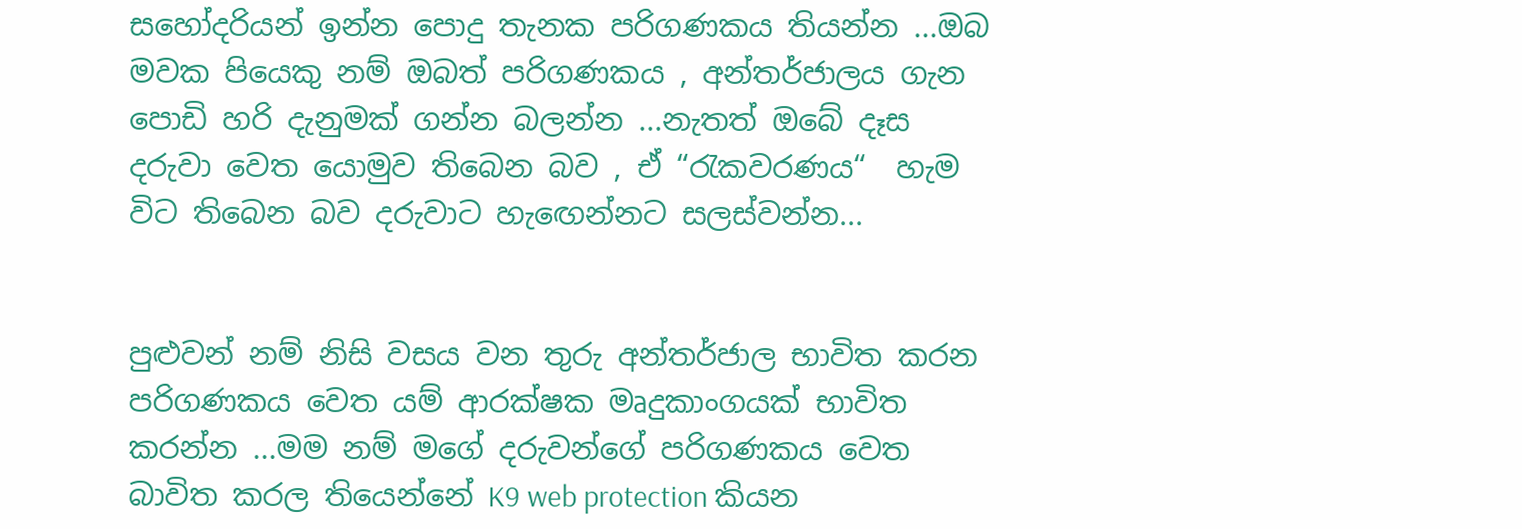සහෝදරියන් ඉන්න පොදු තැනක පරිගණකය තියන්න ...ඔබ මවක පියෙකු නම් ඔබත් පරිගණකය , අන්තර්ජාලය ගැන පොඩි හරි දැනුමක් ගන්න බලන්න ...නැතත් ඔබේ දෑස දරුවා වෙත යොමුව තිබෙන බව , ඒ “රැකවරණය“  හැම විට තිබෙන බව දරුවාට හැඟෙන්නට සලස්වන්න...


පුළුවන් නම් නිසි වසය වන තුරු අන්තර්ජාල භාවිත කරන පරිගණකය වෙත යම් ආරක්ෂක මෘදුකාංගයක් භාවිත කරන්න ...මම නම් මගේ දරුවන්ගේ පරිගණකය වෙත බාවිත කරල තියෙන්නේ K9 web protection කියන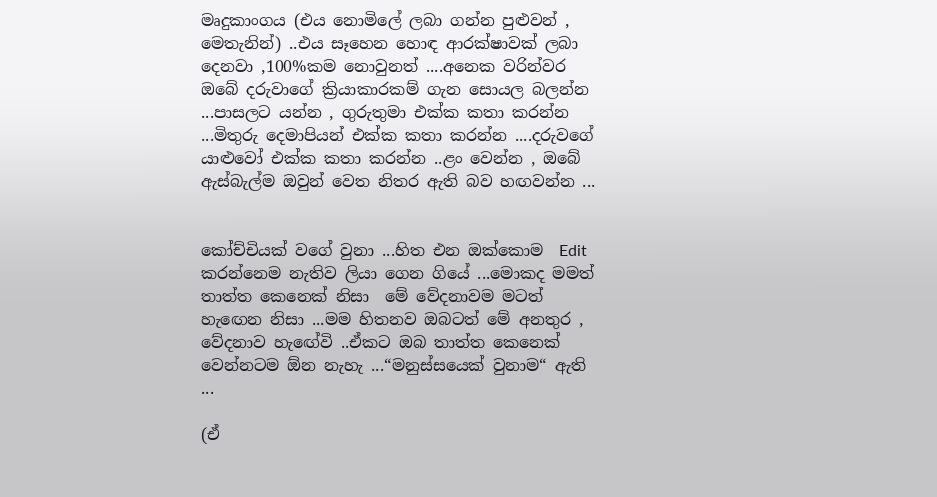මෘදුකාංගය (එය නොමිලේ ලබා ගන්න පුළුවන් , මෙතැනින්) ..එය සෑහෙන හොඳ ආරක්ෂාවක් ලබා දෙනවා ,100%කම නොවුනත් ....අනෙක වරින්වර ඔබේ දරුවාගේ ක්‍රියාකාරකම් ගැන සොයල බලන්න ...පාසලට යන්න , ගුරුතුමා එක්ක කතා කරන්න ...මිතුරු දෙමාපියන් එක්ක කතා කරන්න ....දරුවගේ යාළුවෝ එක්ක කතා කරන්න ..ළං වෙන්න , ඔබේ ඇස්බැල්ම ඔවුන් වෙත නිතර ඇති බව හඟවන්න ...


කෝච්චියක් වගේ වුනා ...හිත එන ඔක්කොම  Edit කරන්නෙම නැතිව ලියා ගෙන ගියේ ...මොකද මමත් තාත්ත කෙනෙක් නිසා  මේ වේදනාවම මටත් හැඟෙන නිසා ...මම හිතනව ඔබටත් මේ අනතුර , වේදනාව හැඟේවි ..ඒකට ඔබ තාත්ත කෙනෙක් වෙන්නටම ඕන නැහැ ...“මනුස්සයෙක් වුනාම“ ඇති ...

(ඒ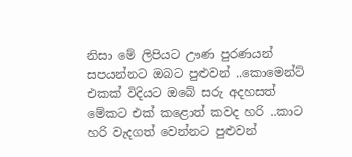නිසා මේ ලිපියට ඌණ පුරණයන් සපයන්නට ඔබට පුළුවන් ..කොමෙන්ට් එකක් විදියට ඔබේ සරු අදහසත් මේකට එක් කළොත් කවද හරි ..කාට හරි වැදගත් වෙන්නට පුළුවන්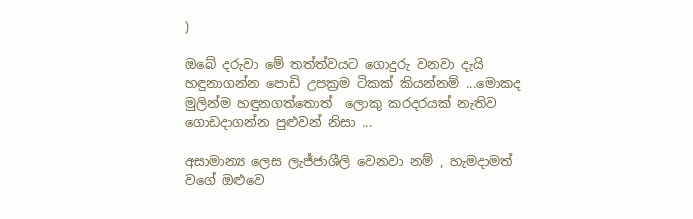)

ඔබේ දරුවා මේ තත්ත්වයට ගොදුරු වනවා දැයි හඳුනාගන්න පොඩි උපක්‍රම ටිකක් කියන්නම් ...මොකද මුලින්ම හඳුනගත්තොත්  ලොකු කරදරයක් නැතිව ගොඩදාගන්න පුළුවන් නිසා ...

අසාමාන්‍ය ලෙස ලැජ්ජාශීලි වෙනවා නම් , හැමදාමත් වගේ ඔළුවෙ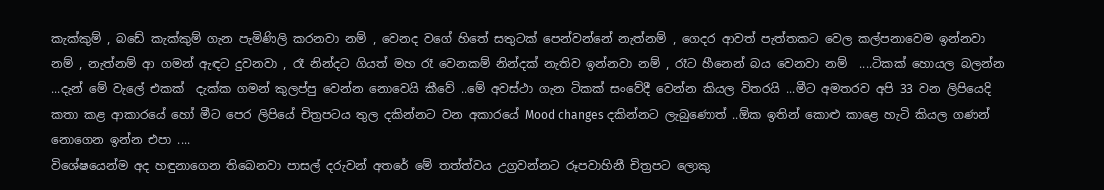කැක්කුම් , බඩේ කැක්කුම් ගැන පැමිණිලි කරනවා නම් , වෙනද වගේ හිතේ සතුටක් පෙන්වන්නේ නැත්නම් , ගෙදර ආවත් පැත්තකට වෙල කල්පනාවෙම ඉන්නවා නම් , නැත්නම් ආ ගමන් ඇඳට දුවනවා , රෑ නින්දට ගියත් මහ රෑ වෙනකම් නින්දක් නැතිව ඉන්නවා නම් , රෑට හීනෙන් බය වෙනවා නම්  ....ටිකක් හොයල බලන්න ...දැන් මේ වැලේ එකක්  දැක්ක ගමන් කුලප්පු වෙන්න නොවෙයි කීවේ ..මේ අවස්ථා ගැන ටිකක් සංවේදී වෙන්න කියල විතරයි ...මීට අමතරව අපි 33 වන ලිපියෙදි කතා කළ ආකාරයේ හෝ මීට පෙර ලිපියේ චිත්‍රපටය තුල දකින්නට වන අකාරයේ Mood changes දකින්නට ලැබුණොත් ..ඕක ඉතින් කොළු කාළෙ හැටි කියල ගණන් නොගෙන ඉන්න එපා ....
විශේෂයෙන්ම අද හඳුනාගෙන තිබෙනවා පාසල් දරුවන් අතරේ මේ තත්ත්වය උග්‍රවන්නට රූපවාහිනී චිත්‍රපට ලොකු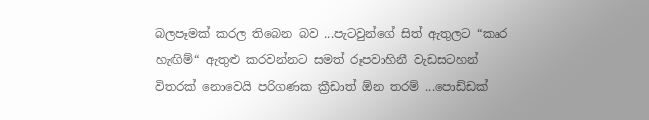බලපෑමක් කරල තිබෙන බව ...පැටවුන්ගේ සිත් ඇතුලට “කෘර හැඟිම්“ ඇතුළු කරවන්නට සමත් රූපවාහිනී වැඩසටහන් විතරක් නොවෙයි පරිගණක ක්‍රීඩාත් ඕන තරම් ...පොඩ්ඩක්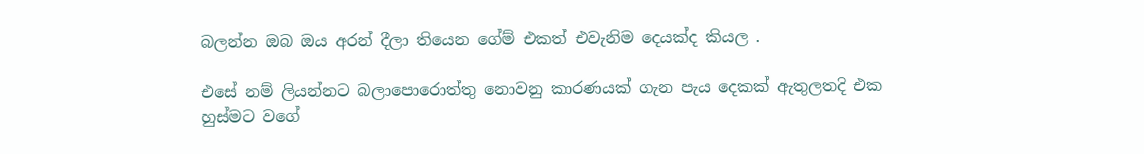බලන්න ඔබ ඔය අරන් දීලා තියෙන ගේම් එකත් එවැනිම දෙයක්ද කියල .

එසේ නම් ලියන්නට බලාපොරොත්තු නොවනු කාරණයක් ගැන පැය දෙකක් ඇතුලතදි එක හුස්මට වගේ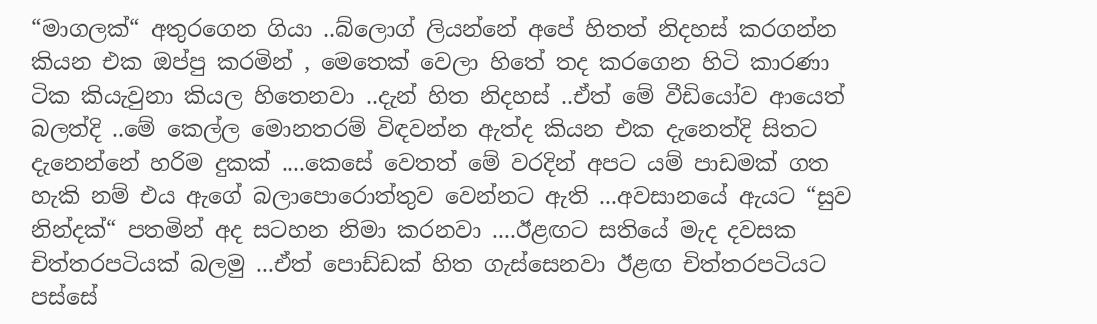“මාගලක්“ අතුරගෙන ගියා ..බ්ලොග් ලියන්නේ අපේ හිතත් නිදහස් කරගන්න කියන එක ඔප්පු කරමින් , මෙතෙක් වෙලා හිතේ තද කරගෙන හිටි කාරණා ටික කියැවුනා කියල හිතෙනවා ..දැන් හිත නිදහස් ..ඒත් මේ වීඩියෝව ආයෙත් බලත්දි ..මේ කෙල්ල මොනතරම් විඳවන්න ඇත්ද කියන එක දැනෙත්දි සිතට දැනෙන්නේ හරිම දුකක් ....කෙසේ වෙතත් මේ වරදින් අපට යම් පාඩමක් ගත හැකි නම් එය ඇගේ බලාපොරොත්තුව වෙන්නට ඇති ...අවසානයේ ඇයට “සුව නින්දක්“ පතමින් අද සටහන නිමා කරනවා ....ඊළඟට සතියේ මැද දවසක චිත්තරපටියක් බලමු ...ඒත් පොඩ්ඩක් හිත ගැස්සෙනවා ඊළඟ චිත්තරපටියට පස්සේ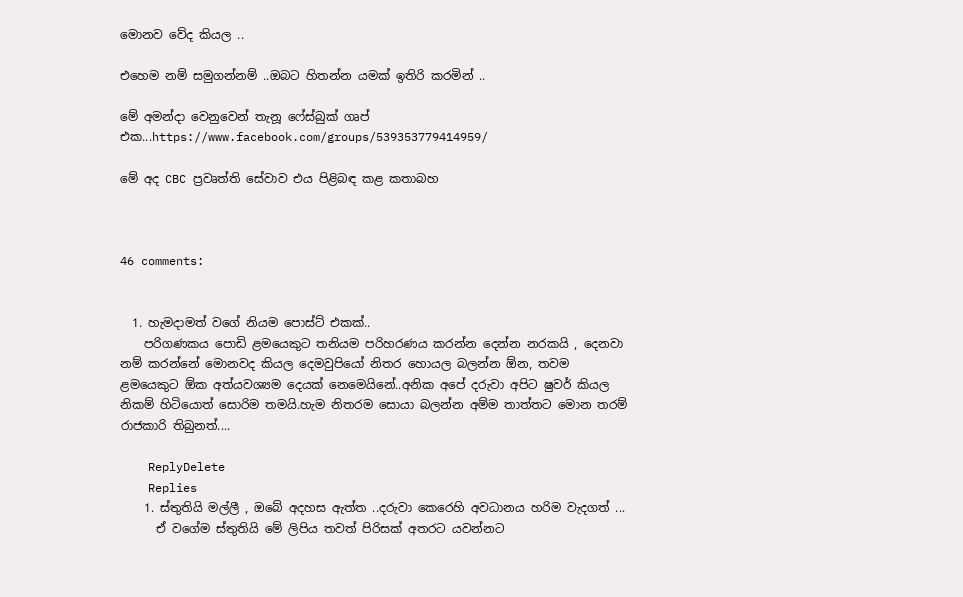මොනව වේද කියල ..

එහෙම නම් සමුගන්නම් ..ඔබට හිතන්න යමක් ඉතිරි කරමින් ..

මේ අමන්දා වෙනුවෙන් තැනූ ෆේස්බුක් ගෘප් එක...https://www.facebook.com/groups/539353779414959/

මේ අද CBC ප්‍රවෘත්ති සේවාව එය පිළිබඳ කළ කතාබහ



46 comments:


  1. හැමදාමත් වගේ නියම පොස්ට් එකක්..
    පරිගණකය පොඩි ළමයෙකුට තනියම පරිහරණය කරන්න දෙන්න නරකයි , දෙනවා නම් කරන්නේ මොනවද කියල දෙමවුපියෝ නිතර හොයල බලන්න ඕන, තවම ළමයෙකුට ඕක අත්යවශ්‍යම දෙයක් නෙමෙයිනේ..අනික අපේ දරුවා අපිට ෂුවර් කියල නිකම් හිටියොත් සොරිම තමයි.හැම නිතරම සොයා බලන්න අම්ම තාත්තට මොන තරම් රාජකාරි තිබුනත්....

    ReplyDelete
    Replies
    1. ස්තුතියි මල්ලී , ඔබේ අදහස ඇත්ත ..දරුවා කෙරෙහි අවධානය හරිම වැදගත් ...
      ඒ වගේම ස්තුතියි මේ ලිපිය තවත් පිරිසක් අතරට යවන්නට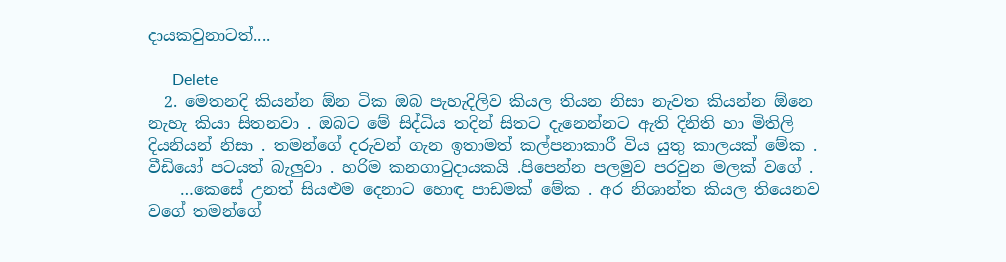දායකවුනාටත්....

      Delete
  2. මෙතනදි කියන්න ඕන ටික ඔබ පැහැදිලිව කියල තියන නිසා නැවත කියන්න ඕනෙ නැහැ කියා සිතනවා . ඔබට මේ සිද්ධිය තදින් සිතට දැනෙන්නට ඇති දිනිති හා මිතිලි දියනියන් නිසා . තමන්ගේ දරුවන් ගැන ඉතාමත් කල්පනාකාරී විය යුතු කාලයක් මේක . වීඩියෝ පටයත් බැලුවා . හරිම කනගාටුදායකයි .පිපෙන්න පලමුව පරවුන මලක් වගේ .
    …කෙසේ උනත් සියළුම දෙනාට හොඳ පාඩමක් මේක . අර නිශාන්ත කියල තියෙනව වගේ තමන්ගේ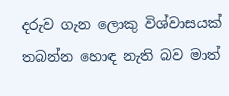දරුව ගැන ලොකු විශ්වාසයක් තබන්න හොඳ නැති බව මාත්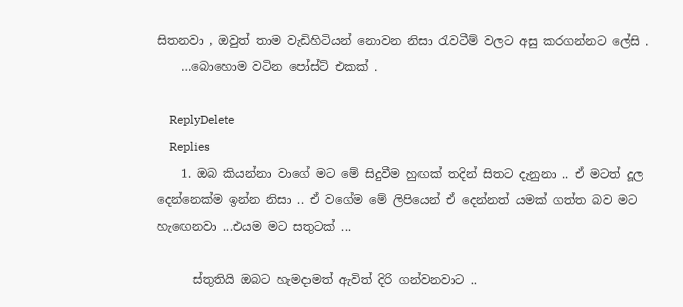සිතනවා , ඔවුත් තාම වැඩිහිටියන් නොවන නිසා රැවටීම් වලට අසු කරගන්නට ලේසි .
    …බොහොම වටින පෝස්ට් එකක් .

    ReplyDelete
    Replies
    1. ඔබ කියන්නා වාගේ මට මේ සිදුවීම හුඟක් තදින් සිතට දැනුනා .. ඒ මටත් දූල දෙන්නෙක්ම ඉන්න නිසා .. ඒ වගේම මේ ලිපියෙන් ඒ දෙන්නත් යමක් ගත්ත බව මට හැඟෙනවා ...එයම මට සතුටක් ...

      ස්තුතියි ඔබට හැමදාමත් ඇවිත් දිරි ගන්වනවාට ..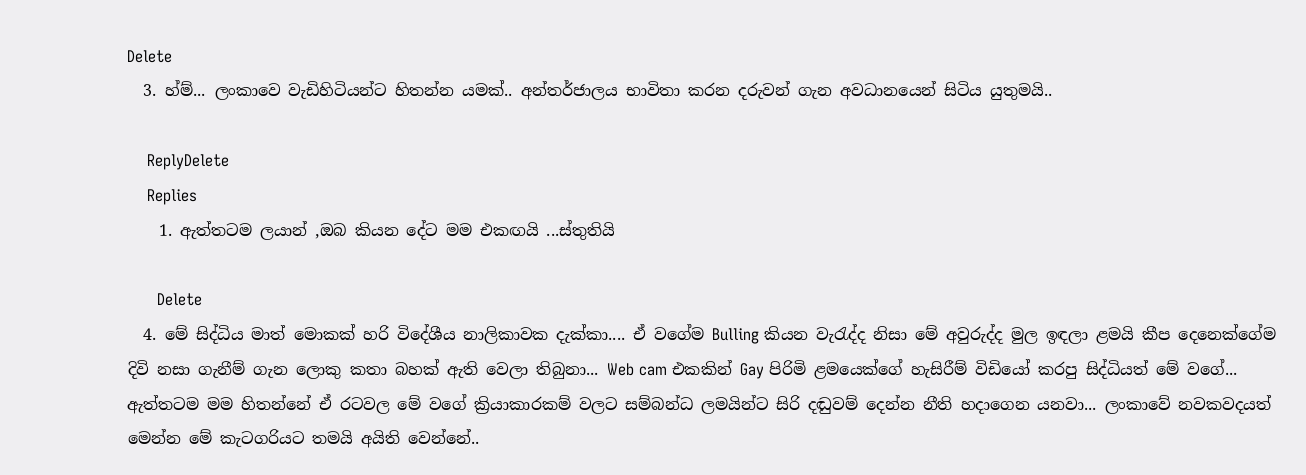Delete
  3. හ්ම්... ලංකාවෙ වැඩිහිටියන්ට හිතන්න යමක්.. අන්තර්ජාලය භාවිතා කරන දරුවන් ගැන අවධානයෙන් සිටිය යුතුමයි..

    ReplyDelete
    Replies
    1. ඇත්තටම ලයාන් ,ඔබ කියන දේට මම එකඟයි ...ස්තුතියි

      Delete
  4. මේ සිද්ධිය මාත් මොකක් හරි විදේශීය නාලිකාවක දැක්කා.... ඒ වගේම Bulling කියන වැරැද්ද නිසා මේ අවුරුද්ද මුල ඉඳලා ළමයි කීප දෙනෙක්ගේම දිවි නසා ගැනීම් ගැන ලොකු කතා බහක් ඇති වෙලා තිබුනා... Web cam එකකින් Gay පිරිමි ළමයෙක්ගේ හැසිරීම් විඩියෝ කරපු සිද්ධියත් මේ වගේ... ඇත්තටම මම හිතන්නේ ඒ රටවල මේ වගේ ක්‍රියාකාරකම් වලට සම්බන්ධ ලමයින්ට සිරි දඬුවම් දෙන්න නීති හදාගෙන යනවා... ලංකාවේ නවකවදයත් මෙන්න මේ කැටගරියට තමයි අයිති වෙන්නේ..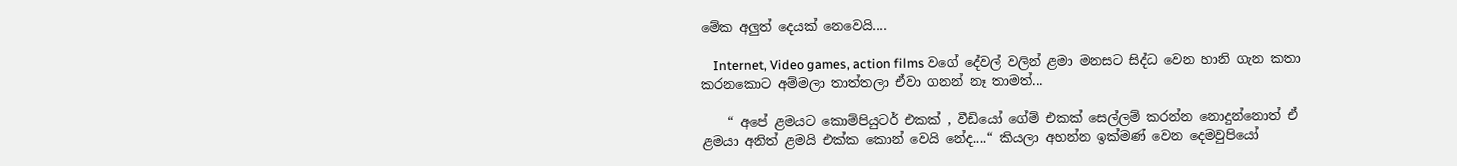මේක අලුත් දෙයක් නෙවෙයි....

    Internet, Video games, action films වගේ දේවල් වලින් ළමා මනසට සිද්ධ වෙන හානි ගැන කතා කරනකොට අම්මලා තාත්තලා ඒවා ගනන් නෑ තාමත්...

    “ අපේ ළමයට කොම්පියුටර් එකක් , වීඩියෝ ගේම් එකක් සෙල්ලම් කරන්න නොදුන්නොත් ඒ ළමයා අනිත් ළමයි එක්ක කොන් වෙයි නේද....“ කියලා අහන්න ඉක්මණ් වෙන දෙමවුපියෝ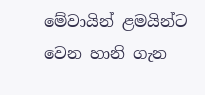මේවායින් ළමයින්ට වෙන හානි ගැන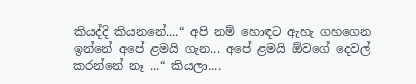කියද්දි කියනනේ....“ අපි නම් හොඳට ඇහැ ගහගෙන ඉන්නේ අපේ ළමයි ගැන... අපේ ළමයි ඕවගේ දෙවල් කරන්නේ නෑ ...“ කියලා....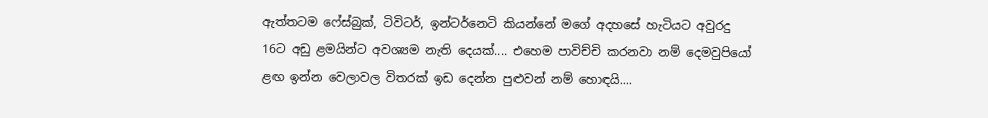ඇත්තටම ෆේස්බුක්, ටිවිටර්, ඉන්ටර්නෙටි කියන්නේ මගේ අදහසේ හැටියට අවුරදු 16ට අඩු ළමයින්ට අවශ්‍යම නැති දෙයක්.... එහෙම පාවිච්චි කරනවා නම් දෙමවුපියෝ ළඟ ඉන්න වෙලාවල විතරක් ඉඩ දෙන්න පුළුවන් නම් හොඳයි....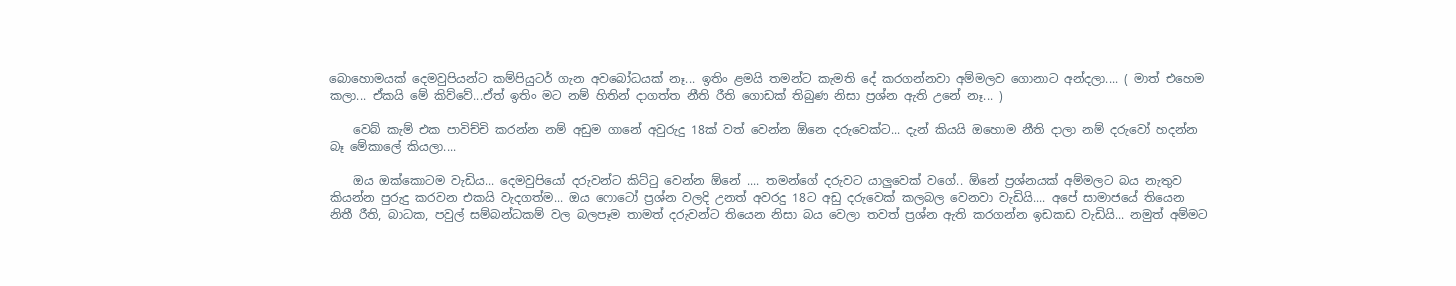බොහොමයක් දෙමවුපියන්ට කම්පියුටර් ගැන අවබෝධයක් නෑ... ඉතිං ළමයි තමන්ට කැමති දේ කරගන්නවා අම්මලව ගොනාට අන්දලා.... ( මාත් එහෙම කලා... ඒකයි මේ කිව්වේ...ඒත් ඉතිං මට නම් හිතින් දාගත්ත නීති රීති ගොඩක් තිබුණ නිසා ප්‍රශ්න ඇති උනේ නෑ... )

    වෙබ් කැම් එක පාවිච්චි කරන්න නම් අඩුම ගානේ අවුරුදු 18ක් වත් වෙන්න ඕනෙ දරුවෙක්ට... දැන් කියයි ඔහොම නීති දාලා නම් දරුවෝ හදන්න බෑ මේකාලේ කියලා....

    ඔය ඔක්කොටම වැඩිය... දෙමවුපියෝ දරුවන්ට කිට්ටු වෙන්න ඕනේ .... තමන්ගේ දරුවට යාලුවෙක් වගේ.. ඕනේ ප්‍රශ්නයක් අම්මලට බය නැතුව කියන්න පුරුදු කරවන එකයි වැදගත්ම... ඔය ෆො‌ටෝ ප්‍රශ්න වලදි උනත් අවරදු 18ට අඩු දරුවෙක් කලබල වෙනවා වැඩියි.... අපේ සාමාජයේ තියෙන නිතී රීති, බාධක, පවුල් සම්බන්ධකම් වල බලපෑම තාමත් දරුවන්ට තියෙන නිසා බය වෙලා තවත් ප්‍රශ්න ඇති කරගන්න ඉඩකඩ වැඩියි... නමුත් අම්මට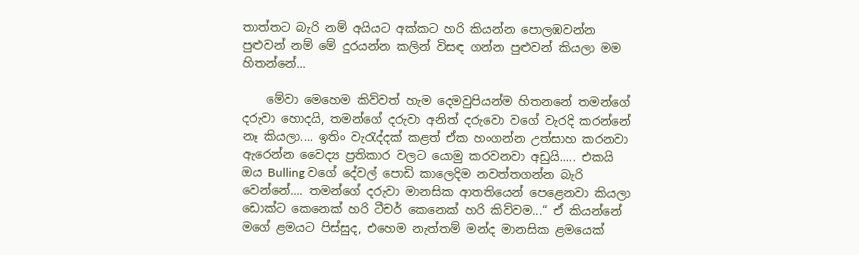තාත්තට බැරි නම් අයියට අක්කට හරි කියන්න පොලඹවන්න පුළුවන් නම් මේ දුරයන්න කලින් විසඳ ගන්න පුළුවන් කියලා මම හිතන්නේ...

    මේවා මෙහෙම කිව්වත් හැම දෙමවුපියන්ම හිතනනේ තමන්ගේ දරුවා හොදයි, තමන්ගේ දරුවා අනිත් දරුවො වගේ වැරදි කරන්නේ නෑ කියලා.... ඉතිං වැරැද්දක් කළත් ඒක හංගන්න උත්සාහ කරනවා ඇරෙන්න වෛද්‍ය ප්‍රතිකාර වලට යොමු කරවනවා අඩුයි..... එකයි ඔය Bulling වගේ දේවල් පොඩි කාලෙදිම නවත්තගන්න බැරි වෙන්නේ.... තමන්ගේ දරුවා මානසික ආතතියෙන් පෙළෙනවා කියලා ඩොක්ට කෙනෙක් හරි ටීචර් කෙනෙක් හරි කිව්වම...“ ඒ කියන්නේ මගේ ළමයට පිස්සුද, එහෙම නැත්තම් මන්ද මානසික ළමයෙක්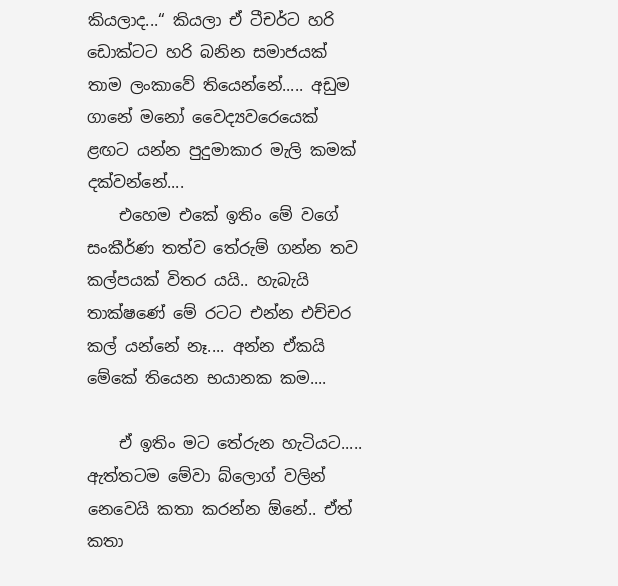කියලාද...“ කියලා ඒ ටීචර්ට හරි ඩොක්ටට හරි බනින සමාජයක් තාම ලංකාවේ තියෙන්නේ..... අඩුම ගානේ මනෝ වෛද්‍යවරෙයෙක් ළඟට යන්න පුදුමාකාර මැලි කමක් දක්වන්නේ....
    එහෙම එකේ ඉතිං මේ වගේ සංකීර්ණ තත්ව තේරුම් ගන්න තව කල්පයක් විතර යයි.. හැබැයි තාක්ෂණේ මේ රටට එන්න එච්චර කල් යන්‌නේ නෑ.... අන්න ඒකයි මේකේ තියෙන භයානක කම....

    ඒ ඉතිං මට ‌තේරුන හැටියට..... ඇත්තටම මේවා බ්ලොග් වලින් නෙවෙයි කතා කරන්න ඕනේ.. ඒත් කතා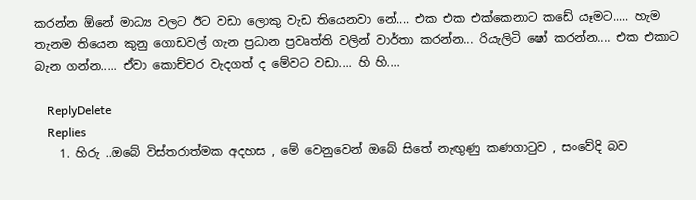කරන්න ඕනේ මාධ්‍ය වලට ඊට වඩා ලොකු වැඩ තියෙනවා නේ.... එක එක එක්කෙනාට කඩේ යෑමට..... හැම තැනම තියෙන කුනු ගොඩවල් ගැන ප්‍රධාන ප්‍රවෘත්ති වලින් වාර්තා කරන්න... රියැලිටි ෂෝ කරන්න.... එක එකාට බැන ගන්න..... ඒවා කොච්චර වැදගත් ද මේවට වඩා.... හි හි....

    ReplyDelete
    Replies
    1. හිරු ..ඔබේ විස්තරාත්මක අදහස , මේ වෙනුවෙන් ඔබේ සිතේ නැඟුණු කණගාටුව , සංවේදි බව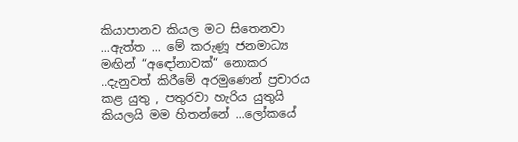කියාපානව කියල මට සිතෙනවා ...ඇත්ත ... මේ කරුණූ ජනමාධ්‍ය මඟින් “අඳෝනාවක්“ නොකර ..දැනුවත් කිරීමේ අරමුණෙන් ප්‍රචාරය කළ යුතු , පතුරවා හැරිය යුතුයි කියලයි මම හිතන්නේ ...ලෝකයේ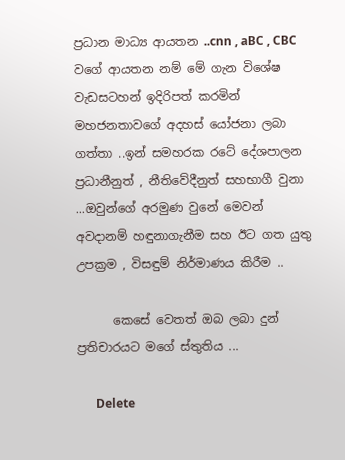ප්‍රධාන මාධ්‍ය ආයතන ..cnn , aBC , CBC වගේ ආයතන නම් මේ ගැන විශේෂ වැඩසටහන් ඉදිරිපත් කරමින් මහජනතාවගේ අදහස් යෝජනා ලබා ගත්තා ..ඉන් සමහරක රටේ දේශපාලන ප්‍රධානීනුත් , නීතිවේදීනුත් සහභාගී වුනා ...ඔවුන්ගේ අරමුණ වුනේ මෙවන් අවදානම් හඳුනාගැනීම සහ ඊට ගත යුතු උපක්‍රම , විසඳුම් නිර්මාණය කිරීම ..

      කෙසේ වෙතත් ඔබ ලබා දුන් ප්‍රතිචාරයට මගේ ස්තුතිය ...

      Delete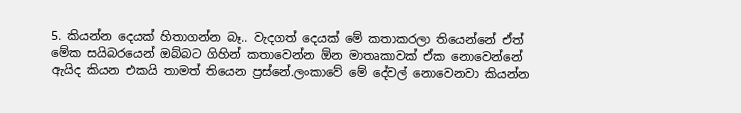5. කියන්න දෙයක් හිතාගන්න බෑ.. වැදගත් දෙයක් මේ කතාකරලා තියෙන්නේ ඒත් මේක සයිබරයෙන් ඔබ්බට ගිහින් කතාවෙන්න ඕන මාතෘකාවක් ඒක නොවෙන්නේ ඇයිද කියන එකයි තාමත් තියෙන ප්‍රස්නේ.ලංකාවේ මේ දේවල් නොවෙනවා කියන්න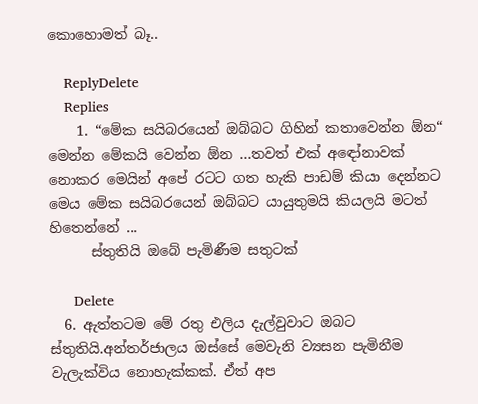කොහොමත් බෑ..

    ReplyDelete
    Replies
    1. “මේක සයිබරයෙන් ඔබ්බට ගිහින් කතාවෙන්න ඕන“ මෙන්න මේකයි වෙන්න ඕන ...තවත් එක් අඳෝනාවක් නොකර මෙයින් අපේ රටට ගත හැකි පාඩම් කියා දෙන්නට මෙය මේක සයිබරයෙන් ඔබ්බට යායුතුමයි කියලයි මටත් හිතෙන්නේ ...
      ස්තුතියි ඔබේ පැමිණීම සතුටක්

      Delete
  6. ඇත්තටම මේ රතු එලිය දැල්වුවාට ඔබට ස්තුතියි.අන්තර්ජාලය ඔස්සේ මෙවැනි ව්‍යසන පැමිනීම වැලැක්විය නොහැක්කක්. ඒත් අප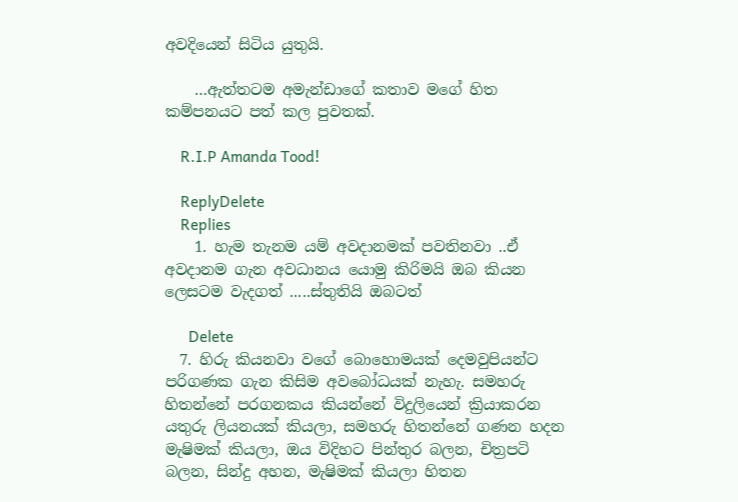අවදියෙන් සිටිය යුතුයි.

    …ඇත්තටම අමැන්ඩාගේ කතාව මගේ හිත කම්පනයට පත් කල පුවතක්.

    R.I.P Amanda Tood!

    ReplyDelete
    Replies
    1. හැම තැනම යම් අවදානමක් පවතිනවා ..ඒ අවදානම ගැන අවධානය යොමු කිරිමයි ඔබ කියන ලෙසටම වැදගත් .....ස්තුතියි ඔබටත්

      Delete
  7. හිරු කියනවා වගේ බොහොමයක් දෙමවුපියන්ට පරිගණක ගැන කිසිම අවබෝධයක් නැහැ. සමහරු හිතන්නේ පරගනකය කියන්නේ විදුලියෙන් ක්‍රියාකරන යතුරු ලියනයක් කියලා, සමහරු හිතන්නේ ගණන හදන මැෂිමක් කියලා, ඔය විදිහට පින්තුර බලන, චිත්‍රපටි බලන, සින්දු අහන, මැෂිමක් කියලා හිතන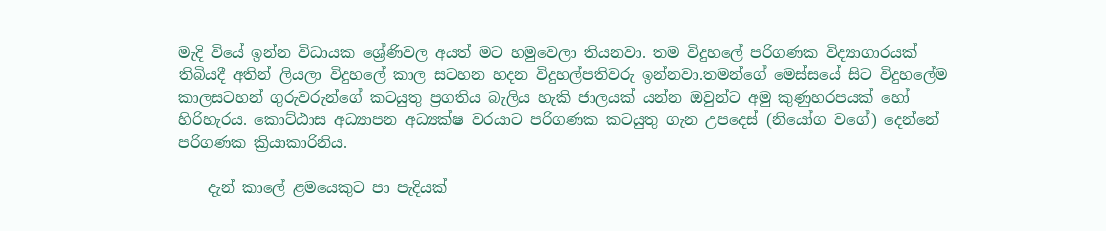මැදි වියේ ඉන්න විධායක ශ්‍රේණිවල අයත් මට හමුවෙලා තියනවා. තම විදුහලේ පරිගණක විද්‍යාගාරයක් තිබියදී අතින් ලියලා විදුහලේ කාල සටහන හදන විදුහල්පතිවරු ඉන්නවා.තමන්ගේ මෙස්සයේ සිට විදුහලේම කාලසටහන් ගුරුවරුන්ගේ කටයුතු ප්‍රගතිය බැලිය හැකි ජාලයක් යන්න ඔවුන්ට අමු කුණුහරපයක් හෝ හිරිහැරය. කොට්ඨාස අධ්‍යාපන අධ්‍යක්ෂ වරයාට පරිගණක කටයුතු ගැන උපදෙස් (නියෝග වගේ) දෙන්නේ පරිගණක ක්‍රියාකාරිනිය.

    දැන් කාලේ ළමයෙකුට පා පැදියක්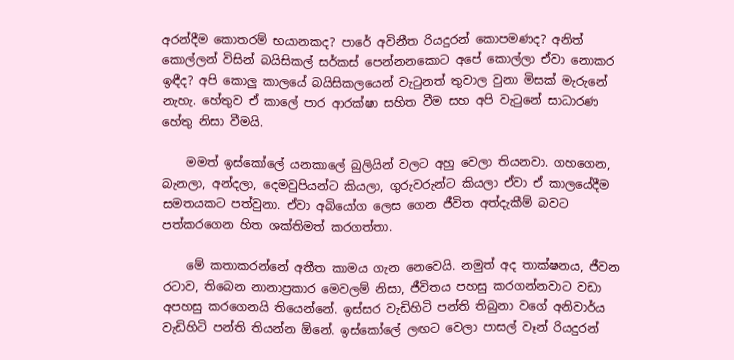අරන්දීම කොතරම් භයානකද? පාරේ අවිනීත රියදුරන් කොපමණද? අනිත් කොල්ලන් විසින් බයිසිකල් සර්කස් පෙන්නනකොට අපේ කොල්ලා ඒවා නොකර ඉඳීද? අපි කොලු කාලයේ බයිසිකලයෙන් වැටුනත් තුවාල වුනා මිසක් මැරුනේ නැහැ. හේතුව ඒ කාලේ පාර ආරක්ෂා සහිත වීම සහ අපි වැටුනේ සාධාරණ හේතු නිසා වීමයි.

    මමත් ඉස්කෝලේ යනකාලේ බුලියින් වලට අහු වෙලා තියනවා. ගහගෙන, බැනලා, අන්දලා, දෙමවුපියන්ට කියලා, ගුරුවරුන්ට කියලා ඒවා ඒ කාලයේදීම සමතයකට පත්වුනා. ඒවා අබියෝග ලෙස ගෙන ජීවිත අත්දැකීම් බවට පත්කරගෙන හිත ශක්තිමත් කරගත්තා.

    මේ කතාකරන්නේ අතීත කාමය ගැන නෙවෙයි. නමුත් අද තාක්ෂනය, ජීවන රටාව, තිබෙන නානාප්‍රකාර මෙවලම් නිසා, ජීවිතය පහසු කරගන්නවාට වඩා අපහසු කරගෙනයි තියෙන්නේ. ඉස්සර වැඩිහිටි පන්ති තිබුනා වගේ අනිවාර්ය වැඩිහිටි පන්ති තියන්න ඕනේ. ඉස්කෝලේ ලඟට වෙලා පාසල් වෑන් රියදුරන්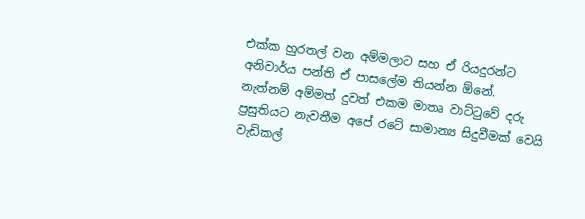එක්ක හුරතල් වන අම්මලාට සහ ඒ රියදුරන්ට අනිවාර්ය පන්ති ඒ පාසලේම තියන්න ඕනේ. නැත්නම් අම්මත් දුවත් එකම මාතෘ වාට්ටුවේ දරු ප්‍රසුතියට නැවතීම අපේ රටේ සාමාන්‍ය සිදුවීමක් වෙයි වැඩිකල්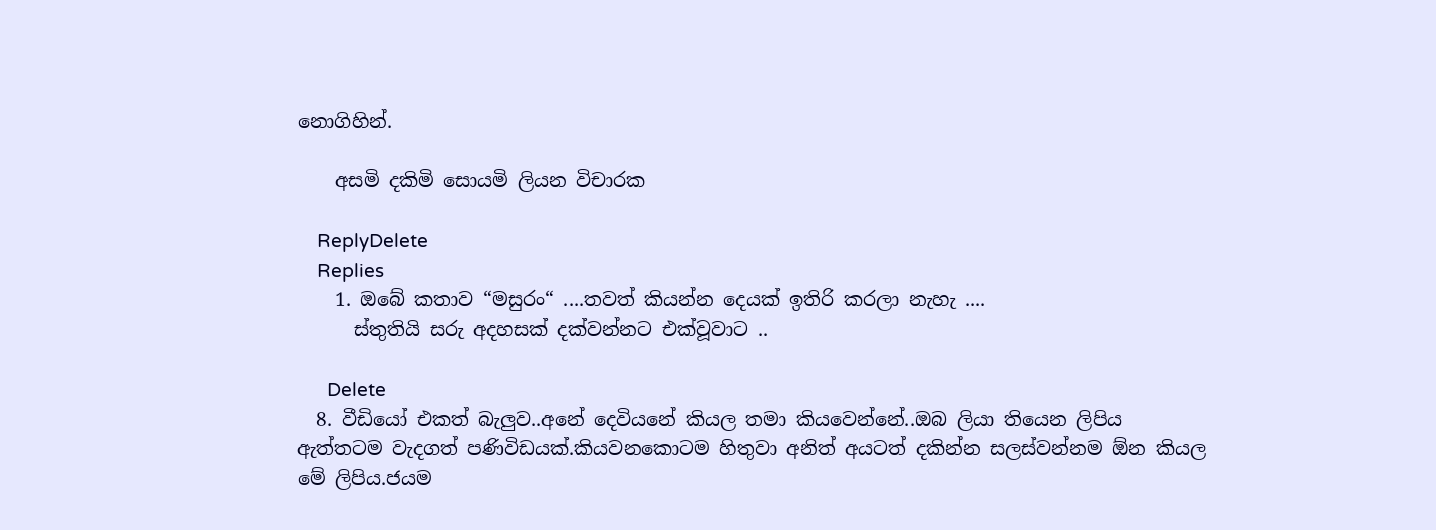නොගිහින්.

    අසමි දකිමි සොයමි ලියන විචාරක

    ReplyDelete
    Replies
    1. ඔබේ කතාව “මසුරං“ ....තවත් කියන්න දෙයක් ඉතිරි කරලා නැහැ ....
      ස්තුතියි සරු අදහසක් දක්වන්නට එක්වූවාට ..

      Delete
  8. වීඩියෝ එකත් බැලුව..අනේ දෙවියනේ කියල තමා කියවෙන්නේ..ඔබ ලියා තියෙන ලිපිය ඇත්තටම වැදගත් පණිවිඩයක්.කියවනකොටම හිතුවා අනිත් අයටත් දකින්න සලස්වන්නම ඕන කියල මේ ලිපිය.ජයම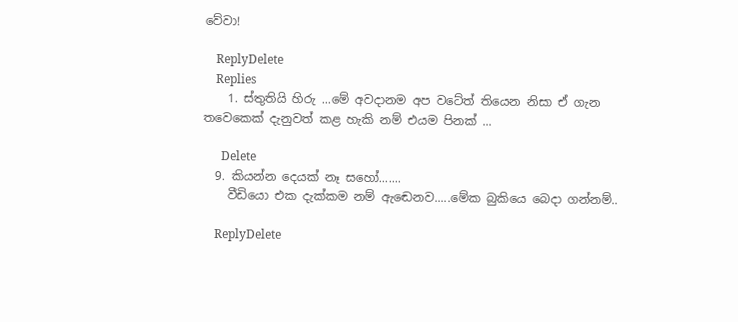වේවා!

    ReplyDelete
    Replies
    1. ස්තුතියි හිරු ...මේ අවදානම අප වටේත් තියෙන නිසා ඒ ගැන තවෙකෙක් දැනුවත් කළ හැකි නම් එයම පිනක් ...

      Delete
  9. කියන්න දෙයක් නෑ සහෝ.......
    වීඩියො එක දැක්කම නම් ඇඬෙනව.....මේක බුකියෙ බෙදා ගන්නම්..

    ReplyDelete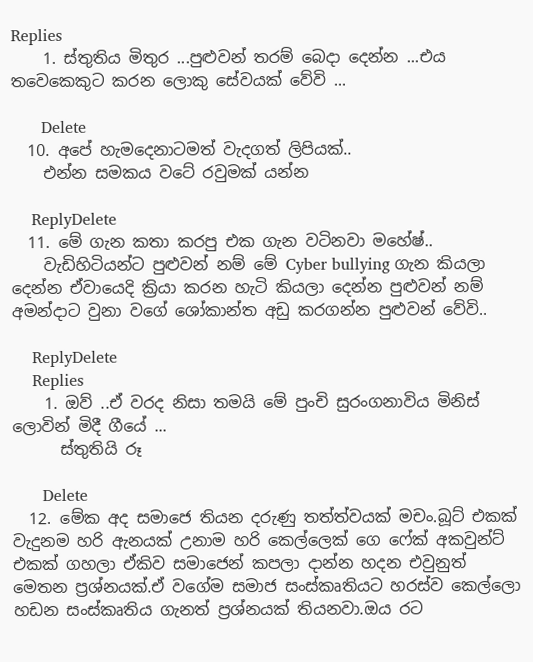Replies
    1. ස්තුතිය මිතුර ...පුළුවන් තරම් බෙදා දෙන්න ...එය තවෙකෙකුට කරන ලොකු සේවයක් වේවි ...

      Delete
  10. අපේ හැමදෙනාටමත් වැදගත් ලිපියක්..
    එන්න සමකය වටේ රවුමක් යන්න

    ReplyDelete
  11. මේ ගැන කතා කරපු එක ගැන වටිනවා මහේෂ්..
    වැඩිහිටියන්ට පුළුවන් නම් මේ Cyber bullying ගැන කියලා දෙන්න ඒවායෙදි ක්‍රියා කරන හැටි කියලා දෙන්න පුළුවන් නම් අමන්දාට වුනා වගේ ශෝකාන්ත අඩු කරගන්න පුළුවන් වේවි..

    ReplyDelete
    Replies
    1. ඔව් ..ඒ වරද නිසා තමයි මේ පුංචි සුරංගනාවිය මිනිස් ලොවින් මිදී ගීයේ ...
      ස්තුතියි රූ

      Delete
  12. මේක අද සමාජෙ තියන දරුණු තත්ත්වයක් මචං.බූට් එකක් වැදුනම හරි ඇනයක් උනාම හරි කෙල්ලෙක් ගෙ ෆේක් අකවුන්ට් එකක් ගහලා ඒකිව සමාජෙන් කපලා දාන්න හදන එවුනුත් මෙතන ප්‍රශ්නයක්.ඒ වගේම සමාජ සංස්කෘතියට හරස්ව කෙල්ලො හඩන සංස්කෘතිය ගැනත් ප්‍රශ්නයක් තියනවා.ඔය රට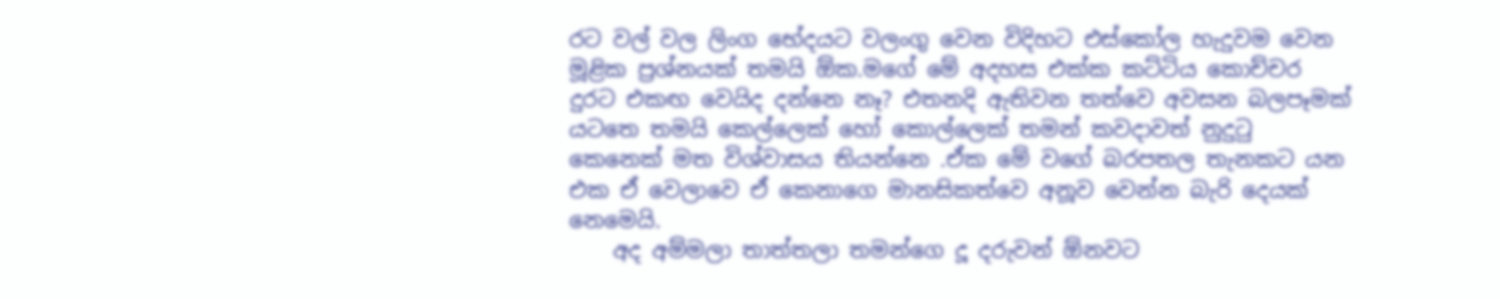රට වල් වල ලිංග භේදයට වලංගු වෙන විදිහට එස්කෝල හැදුවම වෙන මූළික ප්‍රශ්නයක් තමයි ඕක.මගේ මේ අදහස එක්ක කට්ටිය කොච්චර දුරට එකඟ වෙයිද දන්නෙ නෑ? එතනදි ඇතිවන තත්වෙ අවසන බලපෑමක් යටතෙ තමයි කෙල්ලෙක් හෝ කොල්ලෙක් තමන් කවදාවත් නුදුටු කෙනෙක් මත විශ්වාසය තියන්නෙ .ඒක මේ වගේ බරපතල තැනකට යන එක ඒ වෙලාවෙ ඒ කෙනාගෙ මානසිකත්වෙ අනූව වෙන්න බැරි දෙයක් නෙමෙයි.
    අද අම්මලා තාත්තලා තමන්ගෙ දූ දරුවන් ඕනවට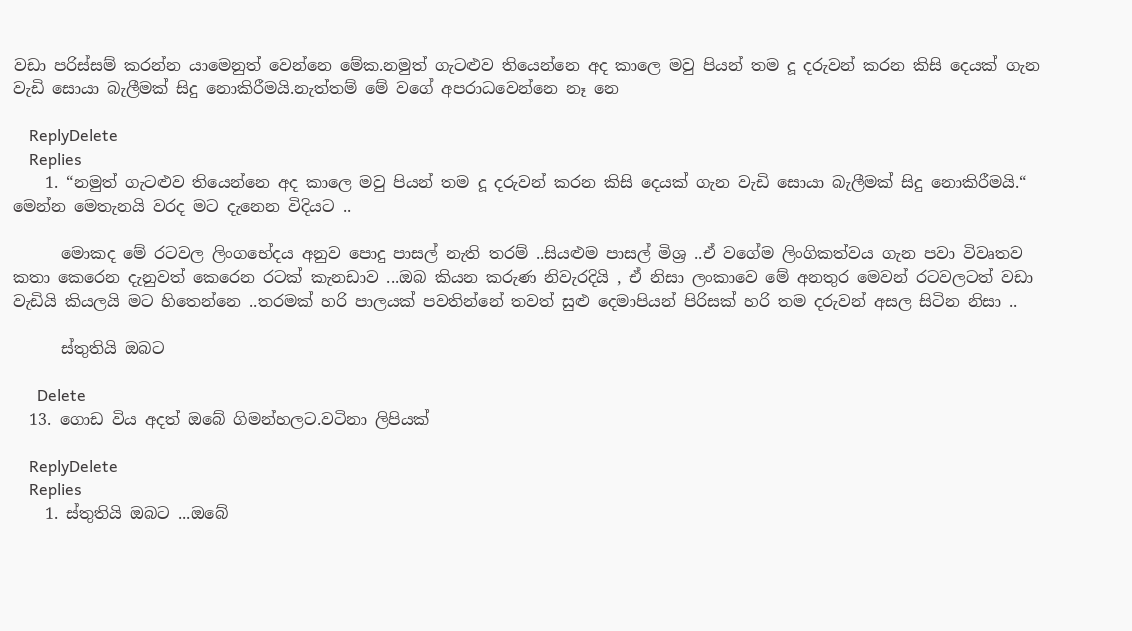වඩා පරිස්සම් කරන්න යාමෙනුත් වෙන්නෙ මේක.නමුත් ගැටළුව තියෙන්නෙ අද කාලෙ මවු පියන් තම දූ දරුවන් කරන කිසි දෙයක් ගැන වැඩි සොයා බැලීමක් සිදු නොකිරීමයි.නැත්තම් මේ වගේ අපරාධවෙන්නෙ නෑ නෙ

    ReplyDelete
    Replies
    1. “නමුත් ගැටළුව තියෙන්නෙ අද කාලෙ මවු පියන් තම දූ දරුවන් කරන කිසි දෙයක් ගැන වැඩි සොයා බැලීමක් සිදු නොකිරීමයි.“ මෙන්න මෙතැනයි වරද මට දැනෙන විදියට ..

      මොකද මේ රටවල ලිංගභේදය අනුව පොදු පාසල් නැති තරම් ..සියළුම පාසල් මිශ්‍ර ..ඒ වගේම ලිංගිකත්වය ගැන පවා විවෘතව කතා කෙරෙන දැනුවත් කෙරෙන රටක් කැනඩාව ...ඔබ කියන කරුණ නිවැරදියි , ඒ නිසා ලංකාවෙ මේ අනතුර මෙවන් රටවලටත් වඩා වැඩියි කියලයි මට හිතෙන්නෙ ..තරමක් හරි පාලයක් පවතින්නේ තවත් සුළු දෙමාපියන් පිරිසක් හරි තම දරුවන් අසල සිටින නිසා ..

      ස්තුතියි ඔබට

      Delete
  13. ගොඩ විය අදත් ඔබේ ගිමන්හලට.වටිනා ලිපියක්

    ReplyDelete
    Replies
    1. ස්තුතියි ඔබට ...ඔබේ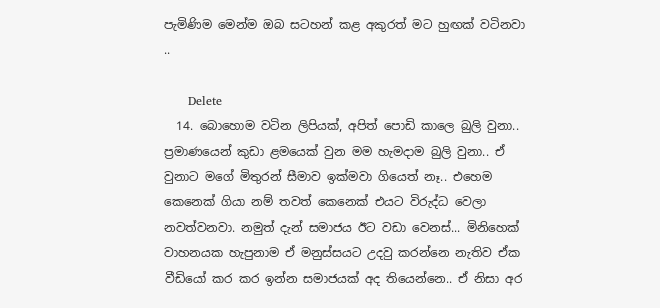පැමිණිම මෙන්ම ඔබ සටහන් කළ අකුරත් මට හුඟක් වටිනවා ..

      Delete
  14. බොහොම වටින ලිපියක්, අපිත් පොඩි කාලෙ බුලි වුනා.. ප්‍රමාණයෙන් කුඩා ළමයෙක් වුන මම හැමදාම බුලි වුනා.. ඒ වුනාට මගේ මිතුරන් සීමාව ඉක්මවා ගියෙත් නෑ.. එහෙම කෙනෙක් ගියා නම් තවත් කෙනෙක් එයට විරුද්ධ වෙලා නවත්වනවා. නමුත් දැන් සමාජය ඊට වඩා වෙනස්... මිනිහෙක් වාහනයක හැපුනාම ඒ මනුස්සයට උදවු කරන්නෙ නැතිව ඒක වීඩියෝ කර කර ඉන්න සමාජයක් අද තියෙන්නෙ.. ඒ නිසා අර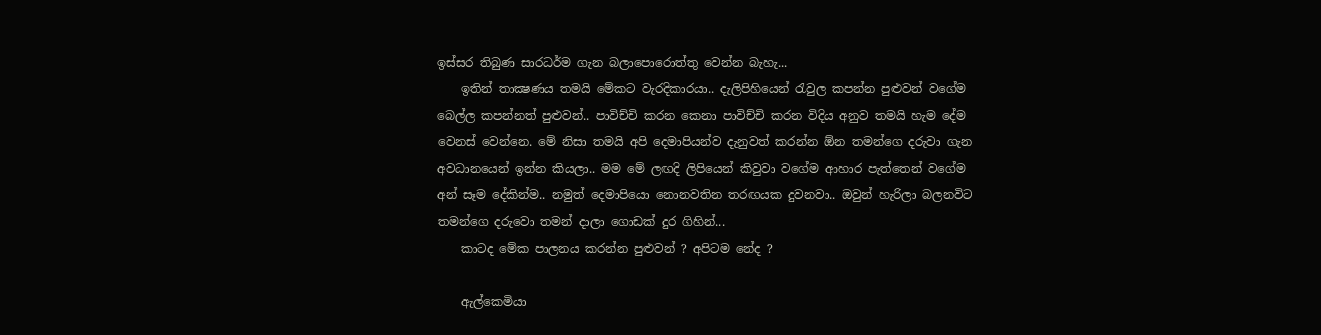ඉස්සර තිබුණ සාරධර්ම ගැන බලාපොරොත්තු වෙන්න බැහැ...
    ඉතින් තාක්‍ෂණය තමයි මේකට වැරදිකාරයා.. දැලිපිහියෙන් රැවුල කපන්න පුළුවන් වගේම බෙල්ල කපන්නත් පුළුවන්.. පාවිච්චි කරන කෙනා පාවිච්චි කරන විදිය අනුව තමයි හැම දේම වෙනස් වෙන්නෙ. මේ නිසා තමයි අපි දෙමාපියන්ව දැනුවත් කරන්න ඕන තමන්ගෙ දරුවා ගැන අවධානයෙන් ඉන්න කියලා.. මම මේ ලඟදි ලිපියෙන් කිවුවා වගේම ආහාර පැත්තෙන් වගේම අන් සෑම දේකින්ම.. නමුත් දෙමාපියො නොනවතින තරඟයක දුවනවා.. ඔවුන් හැරිලා බලනවිට තමන්ගෙ දරුවො තමන් දාලා ගොඩක් දුර ගිහින්...
    කාටද මේක පාලනය කරන්න පුළුවන් ? අපිටම නේද ?

    ඇල්කෙමියා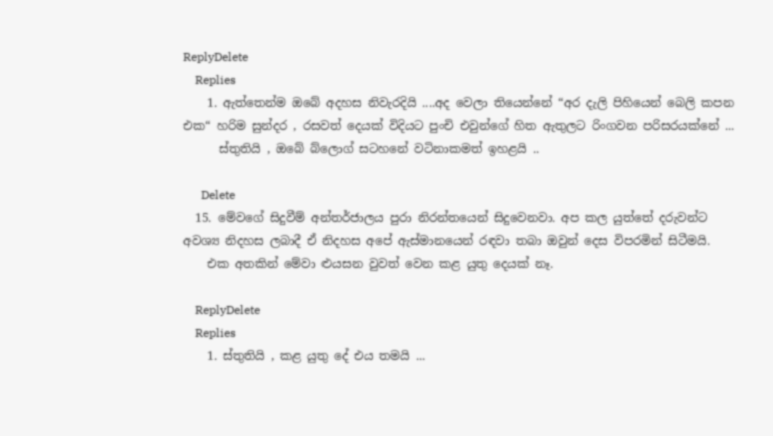ReplyDelete
    Replies
    1. ඇත්තෙන්ම ඔබේ අදහස නිවැරදියි ....අද වෙලා තියෙන්නේ “අර දැලි පිහියෙන් බෙලි කපන එක“ හරිම සුන්දර , රසවත් දෙයක් විදියට පුංචි එවුන්ගේ හිත ඇතුලට රිංගවන පරිසරයක්නේ ...
      ස්තුතියි , ඔබේ බ්ලොග් සටහනේ වටිනාකමත් ඉහළයි ..

      Delete
  15. මේවගේ සිදුවීම් අන්තර්ජාලය පුරා නිරන්තයෙන් සිදුවෙනවා. අප කල යුත්තේ දරුවන්ට අවශ්‍ය නිදහස ලබාදී ඒ නිදහස අපේ ඇස්මානයෙන් රඳවා තබා ඔවුන් දෙස විපරමින් සිටීමයි.
    එක අතකින් මේවා ළුයසන වුවත් වෙන කළ යුතු දෙයක් නෑ.

    ReplyDelete
    Replies
    1. ස්තුතියි , කළ යුතු දේ එය තමයි ...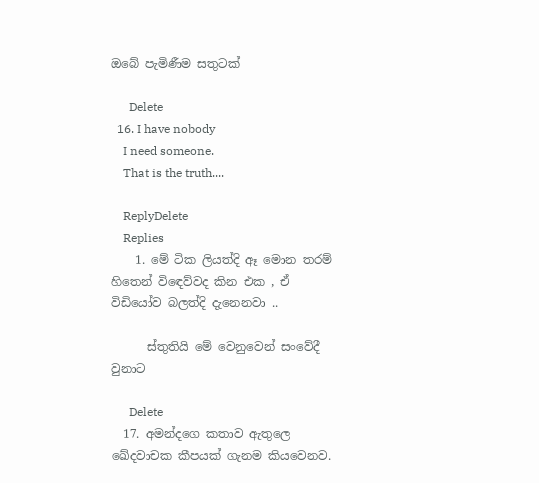ඔබේ පැමිණීම සතුටක්

      Delete
  16. I have nobody
    I need someone.
    That is the truth....

    ReplyDelete
    Replies
    1. මේ ටික ලියත්දි ඈ මොන තරම් හිතෙන් විඳෙව්වද කින එක , ඒ විඩියෝව බලත්දි දැනෙනවා ..

      ස්තුතියි මේ වෙනුවෙන් සංවේදී වුනාට

      Delete
  17. අමන්දගෙ කතාව ඇතුලෙ ඛේදවාචක කීපයක් ගැනම කියවෙනව.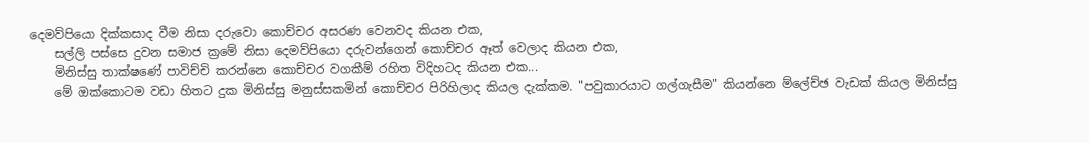දෙමව්පියො දික්කසාද වීම නිසා දරුවො කොච්චර අසරණ වෙනවද කියන එක,
    සල්ලි පස්සෙ දුවන සමාජ ක්‍රමේ නිසා දෙමව්පියො දරුවන්ගෙන් කොච්චර ඈත් වෙලාද කියන එක,
    මිනිස්සු තාක්ෂණේ පාවිච්චි කරන්නෙ කොච්චර වගකීම් රහිත විදිහටද කියන එක...
    මේ ඔක්කොටම වඩා හිතට දුක මිනිස්සු මනුස්සකමින් කොච්චර පිරිහිලාද කියල දැක්කම. "පවුකාරයාට ගල්ගැසීම" කියන්නෙ ම්ලේච්ඡ වැඩක් කියල මිනිස්සු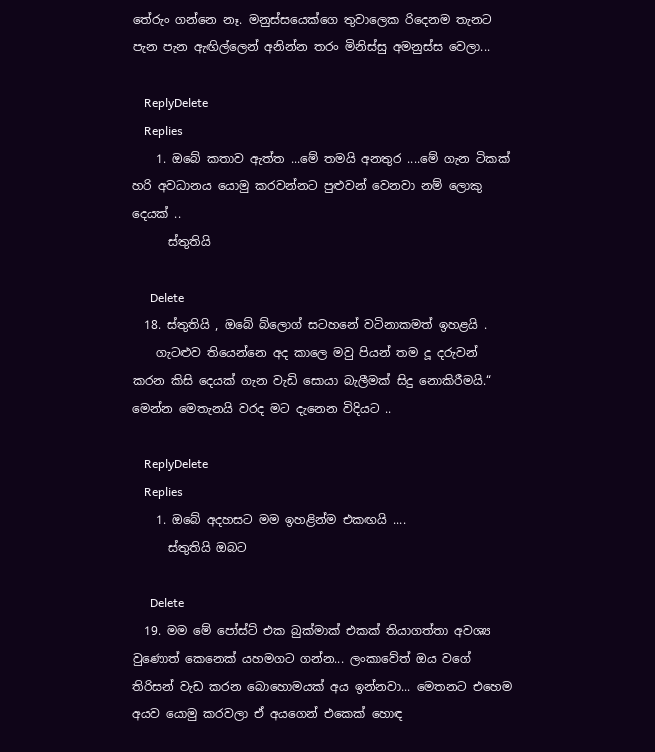තේරුං ගන්නෙ නෑ. මනුස්සයෙක්ගෙ තුවාලෙක රිදෙනම තැනට පැන පැන ඇඟිල්ලෙන් අනින්න තරං මිනිස්සු අමනුස්ස වෙලා...

    ReplyDelete
    Replies
    1. ඔබේ කතාව ඇත්ත ...මේ තමයි අනතුර ....මේ ගැන ටිකක් හරි අවධානය යොමු කරවන්නට පුළුවන් වෙනවා නම් ලොකු දෙයක් ..
      ස්තුතියි

      Delete
  18. ස්තුතියි , ඔබේ බ්ලොග් සටහනේ වටිනාකමත් ඉහළයි .
    ගැටළුව තියෙන්නෙ අද කාලෙ මවු පියන් තම දූ දරුවන් කරන කිසි දෙයක් ගැන වැඩි සොයා බැලීමක් සිදු නොකිරීමයි.“ මෙන්න මෙතැනයි වරද මට දැනෙන විදියට ..

    ReplyDelete
    Replies
    1. ඔබේ අදහසට මම ඉහළින්ම එකඟයි ....
      ස්තුතියි ඔබට

      Delete
  19. මම මේ පෝස්ට් එක බුක්මාක් එකක් තියාගත්තා අවශ්‍ය වුණොත් කෙනෙක් යහමගට ගන්න... ලංකාවේත් ඔය වගේ තිරිසන් වැඩ කරන බොහොමයක් අය ඉන්නවා... මෙතනට ‍එහෙම අයව යොමු කරවලා ඒ අයගෙන් එකෙක් හොඳ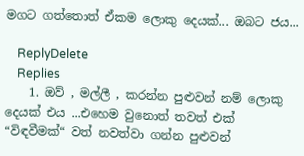මගට ගත්තොත් ඒකම ලොකු දෙයක්... ඔබට ජය...

    ReplyDelete
    Replies
    1. ඔව් , මල්ලී , කරන්න පුළුවන් නම් ලොකු දෙයක් එය ...එහෙම වුනොත් තවත් එක් “විඳවීමක්“ වත් නවත්වා ගන්න පුළුවන්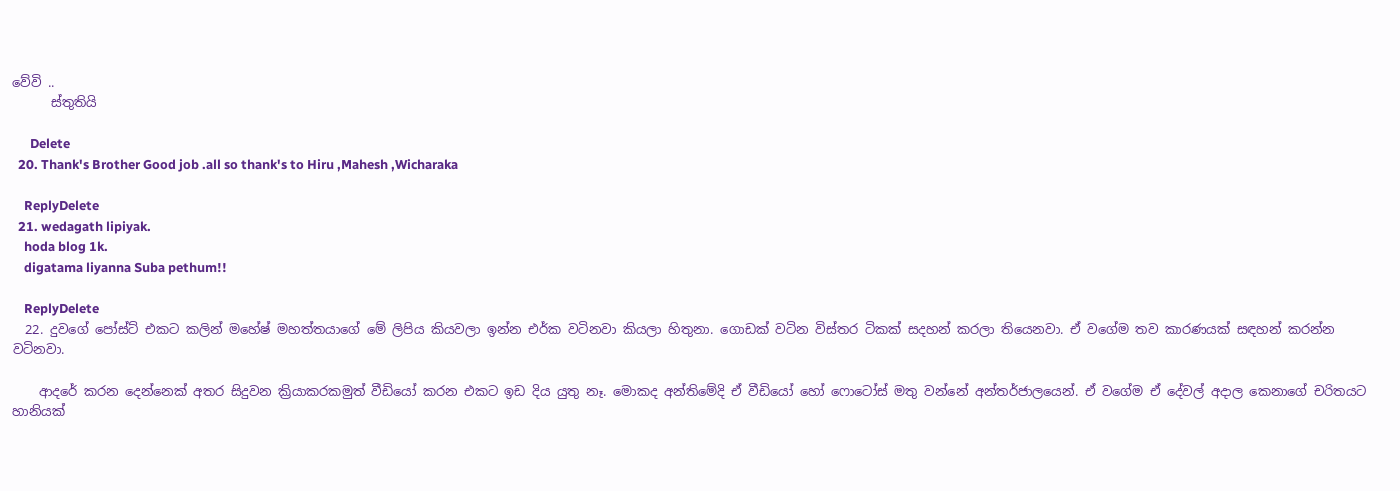වේවි ..
      ස්තුතියි

      Delete
  20. Thank's Brother Good job .all so thank's to Hiru ,Mahesh ,Wicharaka

    ReplyDelete
  21. wedagath lipiyak.
    hoda blog 1k.
    digatama liyanna Suba pethum!!

    ReplyDelete
  22. දුවගේ පෝස්ට් එකට කලින් මහේෂ් මහත්තයාගේ මේ ලිපිය කියවලා ඉන්න එර්ක වටිනවා කියලා හිතුනා. ගොඩක් වටින විස්තර ටිකක් සදහන් කරලා තියෙනවා. ඒ වගේම තව කාරණයක් සඳහන් කරන්න වටිනවා.

    ආදරේ කරන දෙන්නෙක් අතර සිදුවන ක්‍රියාකරකමුත් වීඩියෝ කරන එකට ඉඩ දිය යුතු නෑ. මොකද අන්තිමේදි ඒ වීඩියෝ හෝ ෆොටෝස් මතු වන්නේ අන්තර්ජාලයෙන්. ඒ වගේම ඒ දේවල් අදාල කෙනාගේ චරිතයට හානියක්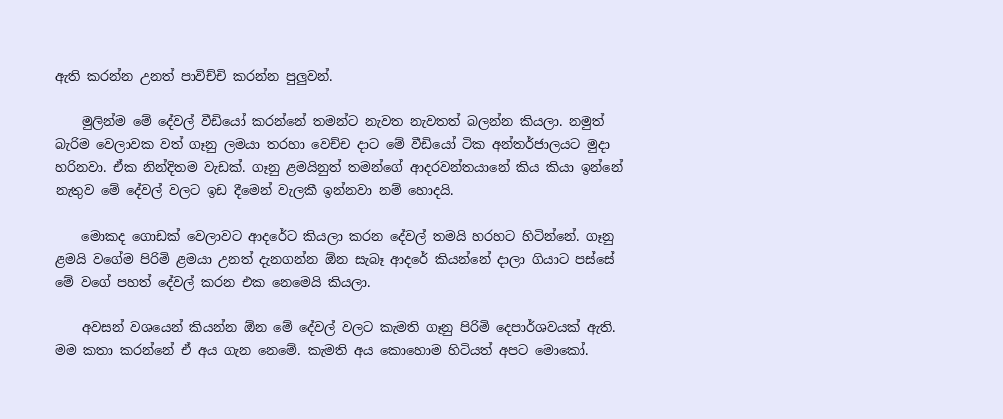ඇති කරන්න උනත් පාවිච්චි කරන්න පුලුවන්.

    මුලින්ම මේ දේවල් වීඩියෝ කරන්නේ තමන්ට නැවත නැවතත් බලන්න කියලා. නමුත් බැරිම වෙලාවක වත් ගෑනු ලමයා තරහා වෙච්ච දාට මේ වීඩියෝ ටික අන්තර්ජාලයට මුදා හරිනවා. ඒක නින්දිතම වැඩක්. ගෑනු ළමයිනුත් තමන්ගේ ආදරවන්තයානේ කිය කියා ඉන්නේ නැතුව මේ දේවල් වලට ඉඩ දීමෙන් වැලකී ඉන්නවා නම් හොදයි.

    මොකද ගොඩක් වෙලාවට ආදරේට කියලා කරන දේවල් තමයි හරහට හිටින්නේ. ගෑනු ළමයි වගේම පිරිමි ළමයා උනත් දැනගන්න ඕන සැබෑ ආදරේ කියන්නේ දාලා ගියාට පස්සේ මේ වගේ පහත් දේවල් කරන එක නෙමෙයි කියලා.

    අවසන් වශයෙන් කියන්න ඕන මේ දේවල් වලට කැමති ගෑනු පිරිමි දෙපාර්ශවයක් ඇති. මම කතා කරන්නේ ඒ අය ගැන නෙමේ. කැමති අය කොහොම හිටියත් අපට මොකෝ.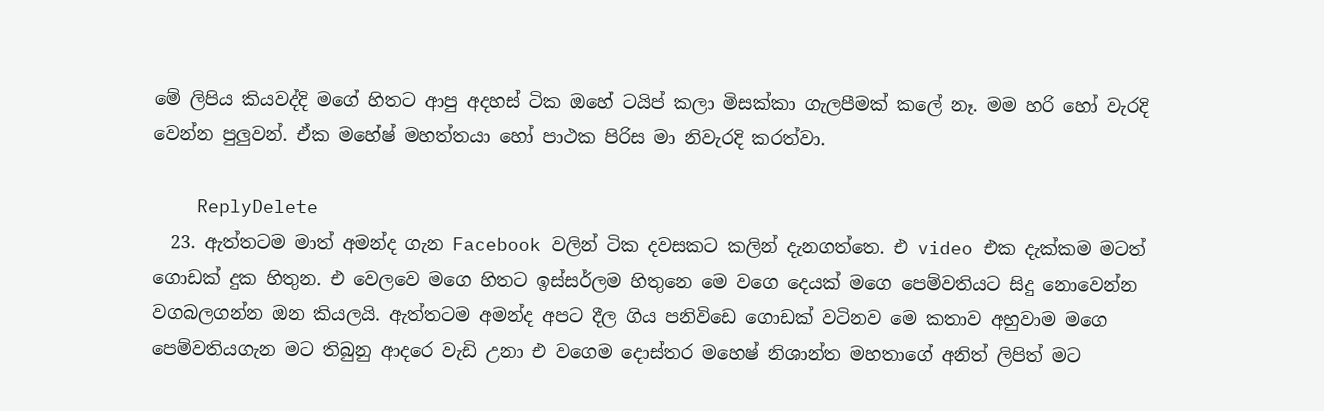මේ ලිපිය කියවද්දි මගේ හිතට ආපු අදහස් ටික ඔහේ ටයිප් කලා මිසක්කා ගැලපීමක් කලේ නෑ. මම හරි හෝ වැරදි වෙන්න පුලුවන්. ඒක මහේෂ් මහත්තයා හෝ පාථක පිරිස මා නිවැරදි කරත්වා.

    ReplyDelete
  23. ඇත්තටම මාත් අමන්ද ගැන Facebook වලින් ටික දවසකට කලින් දැනගත්තෙ. එ video එක දැක්කම මටත් ගොඩක් දුක හිතුන. එ වෙලවෙ මගෙ හිතට ඉස්සර්ලම හිතුනෙ මෙ වගෙ දෙයක් මගෙ පෙම්වතියට සිදු නොවෙන්න වගබලගන්න ඔන කියලයි. ඇත්තටම අමන්ද අපට දීල ගිය පනිවිඩෙ ගොඩක් වටිනව මෙ කතාව අහුවාම මගෙ පෙම්වතියගැන මට තිබුනු ආදරෙ වැඩි උනා එ වගෙම දොස්තර මහෙෂ් නිශාන්ත මහතාගේ අනිත් ලිපිත් මට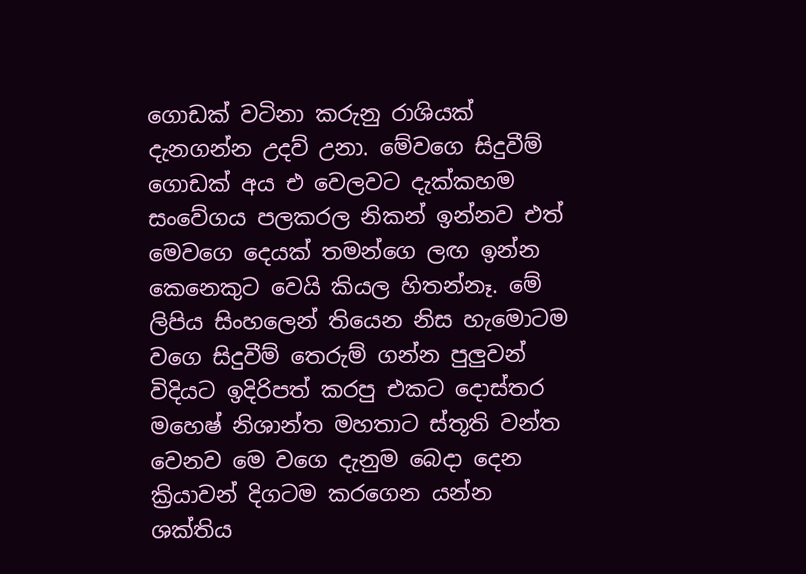ගොඩක් වටිනා කරුනු රාශියක් දැනගන්න උදව් උනා. මේවගෙ සිදුවීම් ගොඩක් අය එ වෙලවට දැක්කහම සංවේගය පලකරල නිකන් ඉන්නව එත් මෙවගෙ දෙයක් තමන්ගෙ ලඟ ඉන්න කෙනෙකුට වෙයි කියල හිතන්නෑ. මේ ලිපිය සිංහලෙන් තියෙන නිස හැමොටම වගෙ සිදුවීම් තෙරුම් ගන්න පුලුවන් විදියට ඉදිරිපත් කරපු එකට දොස්තර මහෙෂ් නිශාන්ත මහතාට ස්තූති වන්ත වෙනව මෙ වගෙ දැනුම බෙදා දෙන ක්‍රියාවන් දිගටම කරගෙන යන්න ශක්තිය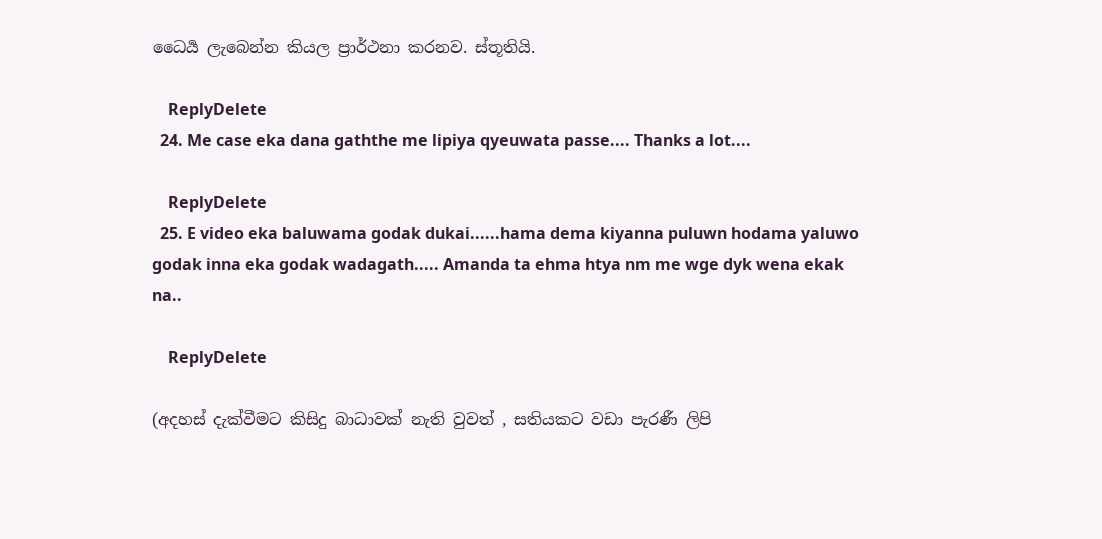ධෛර්‍ය ලැබෙන්න කියල ප්‍රාර්ථනා කරනව. ස්තූතියි.

    ReplyDelete
  24. Me case eka dana gaththe me lipiya qyeuwata passe.... Thanks a lot....

    ReplyDelete
  25. E video eka baluwama godak dukai......hama dema kiyanna puluwn hodama yaluwo godak inna eka godak wadagath..... Amanda ta ehma htya nm me wge dyk wena ekak na..

    ReplyDelete

(අදහස් දැක්වීමට කිසිදු බාධාවක් නැති වුවත් , සතියකට වඩා පැරණී ලිපි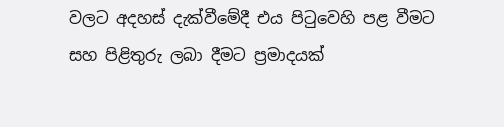වලට අදහස් දැක්වීමේදී එය පිටුවෙහි පළ වීමට සහ පිළිතුරු ලබා දීමට ප්‍රමාදයක්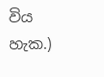විය හැක.)